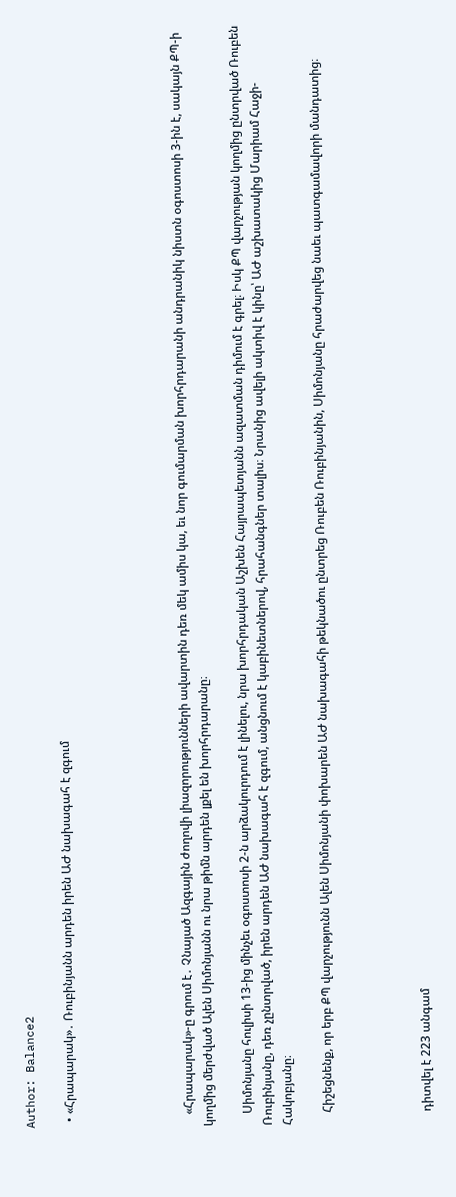Author: Balance2

  • «Հրապարակ»․ Ռուբինյանն արդեն իրեն ԱԺ նախագահ է զգում





    «Հրապարակ»-ը գրում է․ Չնայած Ազգային ժողովի լիազորությունների ավարտին դեռ մեկ ամիս կա, եւ նոր գումարման խորհրդարանի անդրանիկ նիստն օգոստոսի 3-ին է, սակայն ՔՊ-ի կողմից մերժված Ալեն Սիմոնյանն ու նրա թիմն արդեն լքել են խորհրդարանը։

    Սիմոնյանը հուլիսի 13-ից մինչեւ օգոստոսի 2-ն արձակուրդում է լինելու, նրա խորհրդական Աշխեն Հայրապետյանն ազատման դիմում է գրել։ Իսկ ՔՊ վարչության կողմից ընտրված Ռուբեն Ռուբինյանը, դեռ չընտրված, իրեն արդեն ԱԺ նախագահ է զգում, անցնում է կաբինետներով, հրահանգներ տալիս։ Նրանից ավելի ակտիվ է կինը՝ ԱԺ աշխատակից Մարիամ Հաջի-Հակոբյանը։

    Հիշեցնենք, որ երբ ՔՊ վարչությունն Ալեն Սիմոնյանի փոխարեն ԱԺ նախագահի թեկնածու ընտրեց Ռուբեն Ռուբինյանին, Սիմոնյանը հրաժարվեց նաեւ պատգամավորի մանդատից։




    դիտվել է 223 անգամ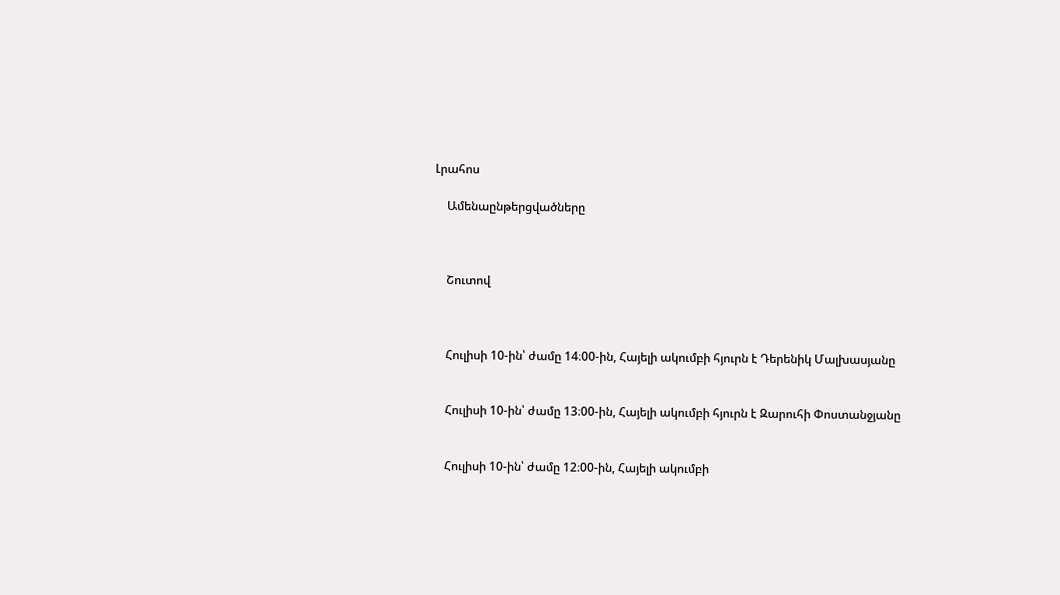Լրահոս

    Ամենաընթերցվածները



    Շուտով



    Հուլիսի 10-ին՝ ժամը 14։00-ին, Հայելի ակումբի հյուրն է Դերենիկ Մալխասյանը


    Հուլիսի 10-ին՝ ժամը 13։00-ին, Հայելի ակումբի հյուրն է Զարուհի Փոստանջյանը


    Հուլիսի 10-ին՝ ժամը 12։00-ին, Հայելի ակումբի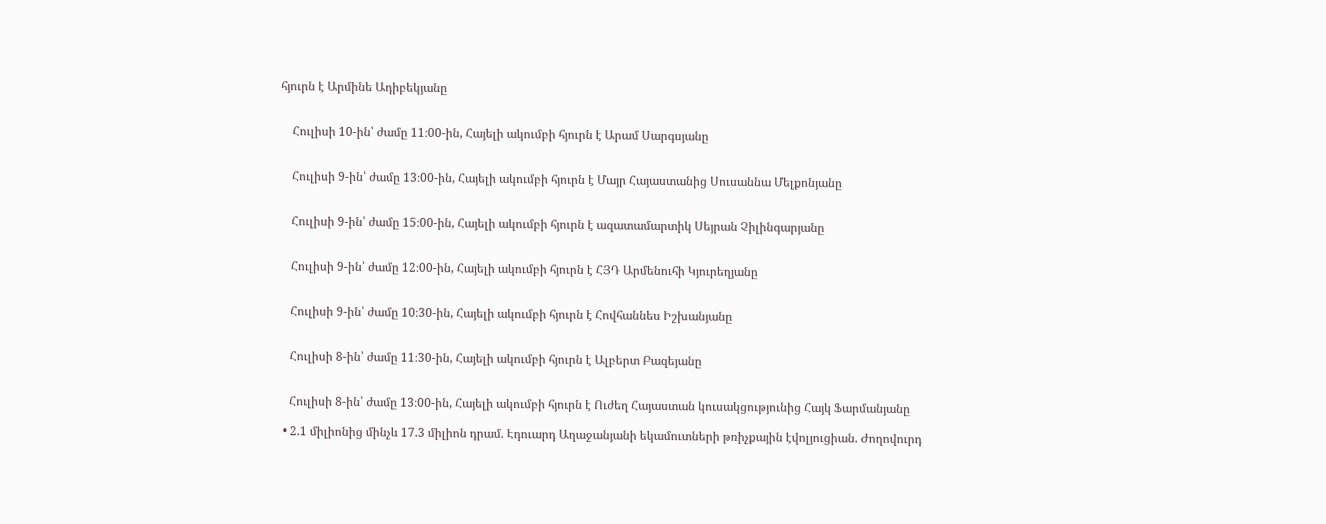հյուրն է Արմինե Ադիբեկյանը


    Հուլիսի 10-ին՝ ժամը 11։00-ին, Հայելի ակումբի հյուրն է Արամ Սարգսյանը


    Հուլիսի 9-ին՝ ժամը 13։00-ին, Հայելի ակումբի հյուրն է Մայր Հայաստանից Սուսաննա Մելքոնյանը


    Հուլիսի 9-ին՝ ժամը 15։00-ին, Հայելի ակումբի հյուրն է ազատամարտիկ Սեյրան Չիլինգարյանը


    Հուլիսի 9-ին՝ ժամը 12։00-ին, Հայելի ակումբի հյուրն է ՀՅԴ Արմենուհի Կյուրեղյանը


    Հուլիսի 9-ին՝ ժամը 10։30-ին, Հայելի ակումբի հյուրն է Հովհաննես Իշխանյանը


    Հուլիսի 8-ին՝ ժամը 11։30-ին, Հայելի ակումբի հյուրն է Ալբերտ Բազեյանը


    Հուլիսի 8-ին՝ ժամը 13։00-ին, Հայելի ակումբի հյուրն է Ուժեղ Հայաստան կուսակցությունից Հայկ Ֆարմանյանը

  • 2.1 միլիոնից մինչև 17.3 միլիոն դրամ. Էդուարդ Աղաջանյանի եկամուտների թռիչքային էվոլյուցիան. Ժողովուրդ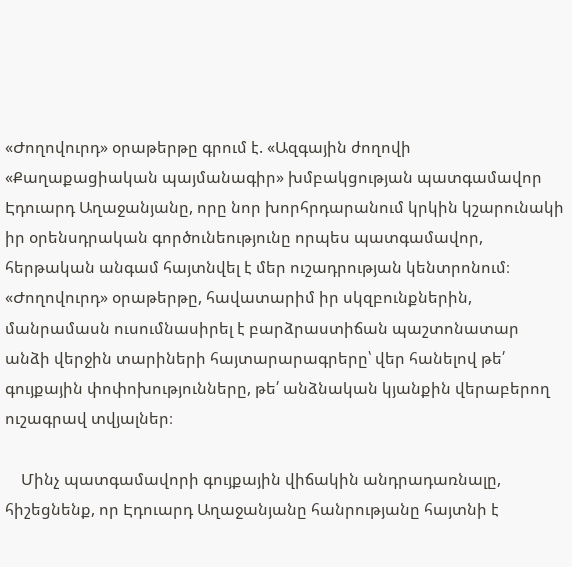«Ժողովուրդ» օրաթերթը գրում է. «Ազգային ժողովի «Քաղաքացիական պայմանագիր» խմբակցության պատգամավոր Էդուարդ Աղաջանյանը, որը նոր խորհրդարանում կրկին կշարունակի իր օրենսդրական գործունեությունը որպես պատգամավոր, հերթական անգամ հայտնվել է մեր ուշադրության կենտրոնում։ «Ժողովուրդ» օրաթերթը, հավատարիմ իր սկզբունքներին, մանրամասն ուսումնասիրել է բարձրաստիճան պաշտոնատար անձի վերջին տարիների հայտարարագրերը՝ վեր հանելով թե՛ գույքային փոփոխությունները, թե՛ անձնական կյանքին վերաբերող ուշագրավ տվյալներ։

    Մինչ պատգամավորի գույքային վիճակին անդրադառնալը, հիշեցնենք, որ Էդուարդ Աղաջանյանը հանրությանը հայտնի է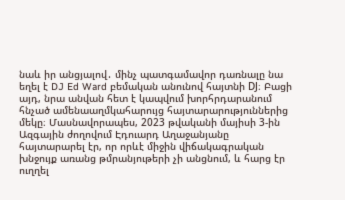նաև իր անցյալով․ մինչ պատգամավոր դառնալը նա եղել է DJ Ed Ward բեմական անունով հայտնի DJ։ Բացի այդ, նրա անվան հետ է կապվում խորհրդարանում հնչած ամենաաղմկահարույց հայտարարություններից մեկը։ Մասնավորապես, 2023 թվականի մայիսի 3-ին Ազգային ժողովում Էդուարդ Աղաջանյանը հայտարարել էր, որ որևէ միջին վիճակագրական խնջույք առանց թմրանյութերի չի անցնում, և հարց էր ուղղել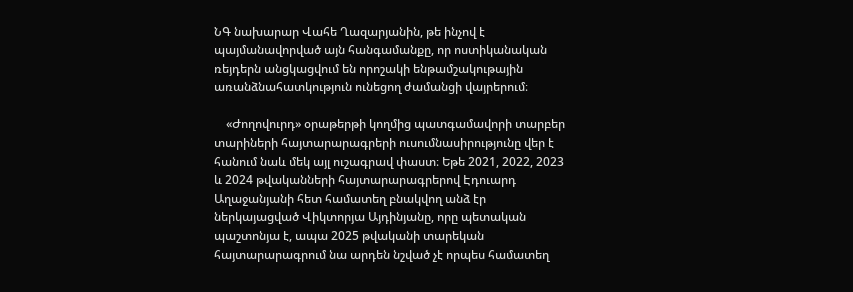ՆԳ նախարար Վահե Ղազարյանին, թե ինչով է պայմանավորված այն հանգամանքը, որ ոստիկանական ռեյդերն անցկացվում են որոշակի ենթամշակութային առանձնահատկություն ունեցող ժամանցի վայրերում։

    «Ժողովուրդ» օրաթերթի կողմից պատգամավորի տարբեր տարիների հայտարարագրերի ուսումնասիրությունը վեր է հանում նաև մեկ այլ ուշագրավ փաստ։ Եթե 2021, 2022, 2023 և 2024 թվականների հայտարարագրերով Էդուարդ Աղաջանյանի հետ համատեղ բնակվող անձ էր ներկայացված Վիկտորյա Այդինյանը, որը պետական պաշտոնյա է, ապա 2025 թվականի տարեկան հայտարարագրում նա արդեն նշված չէ որպես համատեղ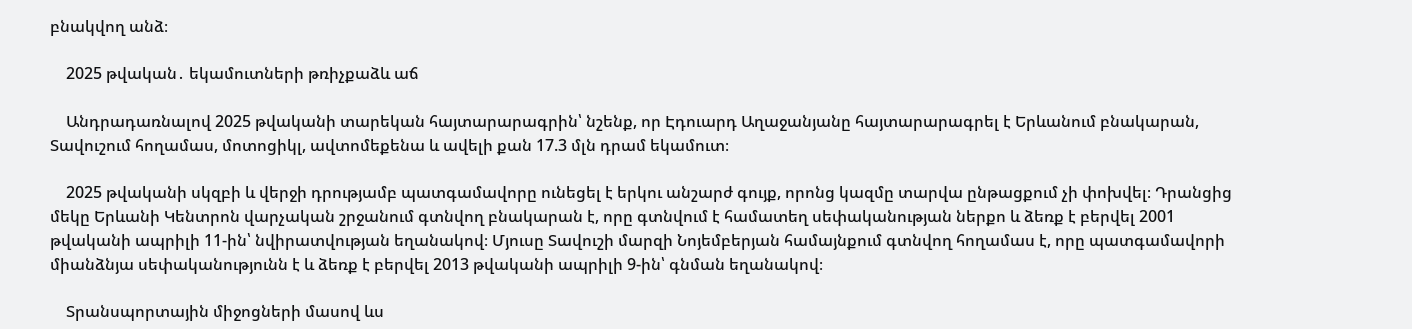բնակվող անձ։

    2025 թվական․ եկամուտների թռիչքաձև աճ

    Անդրադառնալով 2025 թվականի տարեկան հայտարարագրին՝ նշենք, որ Էդուարդ Աղաջանյանը հայտարարագրել է Երևանում բնակարան, Տավուշում հողամաս, մոտոցիկլ, ավտոմեքենա և ավելի քան 17.3 մլն դրամ եկամուտ։

    2025 թվականի սկզբի և վերջի դրությամբ պատգամավորը ունեցել է երկու անշարժ գույք, որոնց կազմը տարվա ընթացքում չի փոխվել։ Դրանցից մեկը Երևանի Կենտրոն վարչական շրջանում գտնվող բնակարան է, որը գտնվում է համատեղ սեփականության ներքո և ձեռք է բերվել 2001 թվականի ապրիլի 11-ին՝ նվիրատվության եղանակով։ Մյուսը Տավուշի մարզի Նոյեմբերյան համայնքում գտնվող հողամաս է, որը պատգամավորի միանձնյա սեփականությունն է և ձեռք է բերվել 2013 թվականի ապրիլի 9-ին՝ գնման եղանակով։

    Տրանսպորտային միջոցների մասով ևս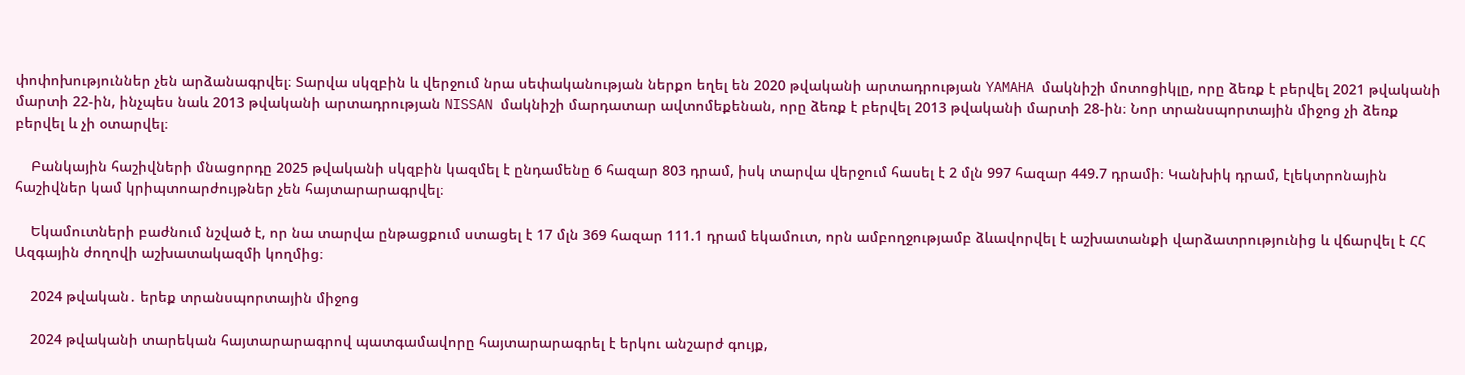փոփոխություններ չեն արձանագրվել։ Տարվա սկզբին և վերջում նրա սեփականության ներքո եղել են 2020 թվականի արտադրության YAMAHA մակնիշի մոտոցիկլը, որը ձեռք է բերվել 2021 թվականի մարտի 22-ին, ինչպես նաև 2013 թվականի արտադրության NISSAN մակնիշի մարդատար ավտոմեքենան, որը ձեռք է բերվել 2013 թվականի մարտի 28-ին։ Նոր տրանսպորտային միջոց չի ձեռք բերվել և չի օտարվել։

    Բանկային հաշիվների մնացորդը 2025 թվականի սկզբին կազմել է ընդամենը 6 հազար 803 դրամ, իսկ տարվա վերջում հասել է 2 մլն 997 հազար 449.7 դրամի։ Կանխիկ դրամ, էլեկտրոնային հաշիվներ կամ կրիպտոարժույթներ չեն հայտարարագրվել։

    Եկամուտների բաժնում նշված է, որ նա տարվա ընթացքում ստացել է 17 մլն 369 հազար 111.1 դրամ եկամուտ, որն ամբողջությամբ ձևավորվել է աշխատանքի վարձատրությունից և վճարվել է ՀՀ Ազգային ժողովի աշխատակազմի կողմից։

    2024 թվական․ երեք տրանսպորտային միջոց

    2024 թվականի տարեկան հայտարարագրով պատգամավորը հայտարարագրել է երկու անշարժ գույք,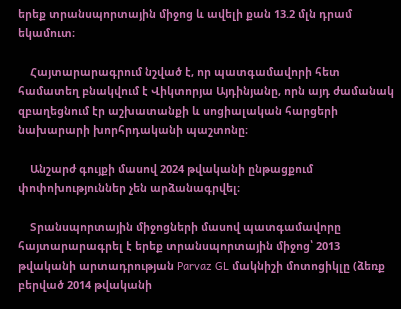երեք տրանսպորտային միջոց և ավելի քան 13.2 մլն դրամ եկամուտ։

    Հայտարարագրում նշված է, որ պատգամավորի հետ համատեղ բնակվում է Վիկտորյա Այդինյանը, որն այդ ժամանակ զբաղեցնում էր աշխատանքի և սոցիալական հարցերի նախարարի խորհրդականի պաշտոնը։

    Անշարժ գույքի մասով 2024 թվականի ընթացքում փոփոխություններ չեն արձանագրվել։

    Տրանսպորտային միջոցների մասով պատգամավորը հայտարարագրել է երեք տրանսպորտային միջոց՝ 2013 թվականի արտադրության Parvaz GL մակնիշի մոտոցիկլը (ձեռք բերված 2014 թվականի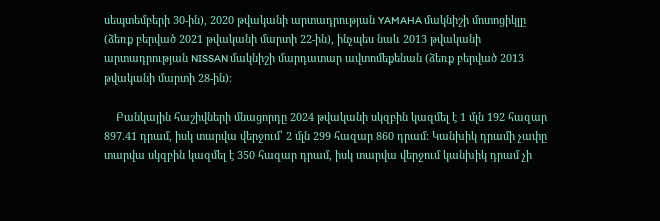սեպտեմբերի 30-ին), 2020 թվականի արտադրության YAMAHA մակնիշի մոտոցիկլը (ձեռք բերված 2021 թվականի մարտի 22-ին), ինչպես նաև 2013 թվականի արտադրության NISSAN մակնիշի մարդատար ավտոմեքենան (ձեռք բերված 2013 թվականի մարտի 28-ին)։

    Բանկային հաշիվների մնացորդը 2024 թվականի սկզբին կազմել է 1 մլն 192 հազար 897.41 դրամ, իսկ տարվա վերջում՝ 2 մլն 299 հազար 860 դրամ։ Կանխիկ դրամի չափը տարվա սկզբին կազմել է 350 հազար դրամ, իսկ տարվա վերջում կանխիկ դրամ չի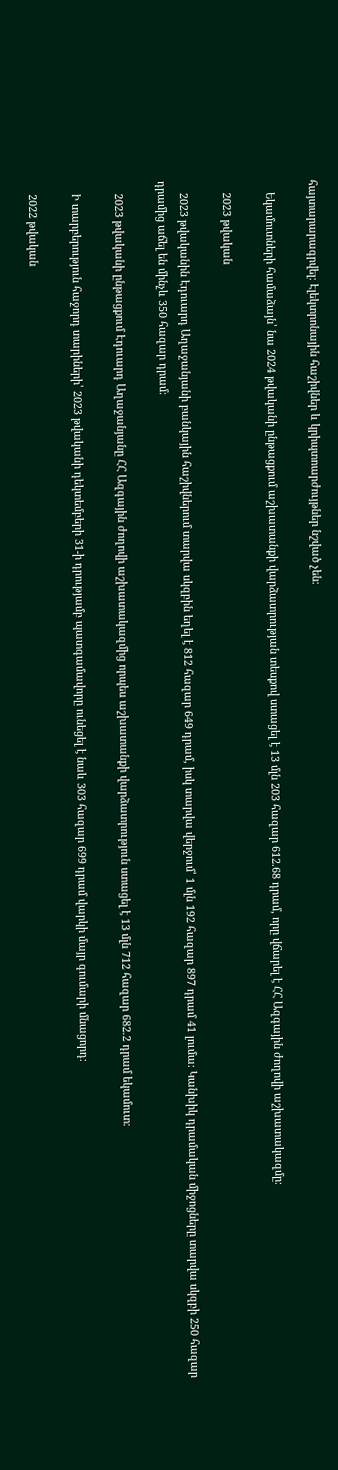հայտարարագրվել։ Էլեկտրոնային հաշիվներ և կրիպտոարժույթներ նշված չեն։

    Եկամուտների համաձայն՝ նա 2024 թվականի ընթացքում աշխատանքի վարձատրության տեսքով ստացել է 13 մլն 203 հազար 612.68 դրամ, որը վճարել է ՀՀ Ազգային ժողովի աշխատակազմը։

    2023 թվական

    2023 թվականին Էդուարդ Աղաջանյանի բանկային հաշիվներում տարվա սկզբին եղել է 812 հազար 649 դրամ, իսկ տարվա վերջում՝ 1 մլն 192 հազար 897 դրամ 41 լումա։ Կանխիկ դրամական միջոցները տարվա սկզբի 250 հազար դրամից աճել են մինչև 350 հազար դրամ։

    2023 թվականի ընթացքում Էդուարդ Աղաջանյանը ՀՀ Ազգային ժողովի աշխատակազմից որպես աշխատանքի վարձատրություն ստացել է 13 մլն 712 հազար 682.2 դրամ եկամուտ։

    Ի տարբերություն հաջորդ տարիների՝ 2023 թվականի դեկտեմբերի 31-ի դրությամբ պատգամավորը ունեցել է նաև 303 հազար 699 դրամ վարկի մայր գումարի մնացորդ։

    2022 թվական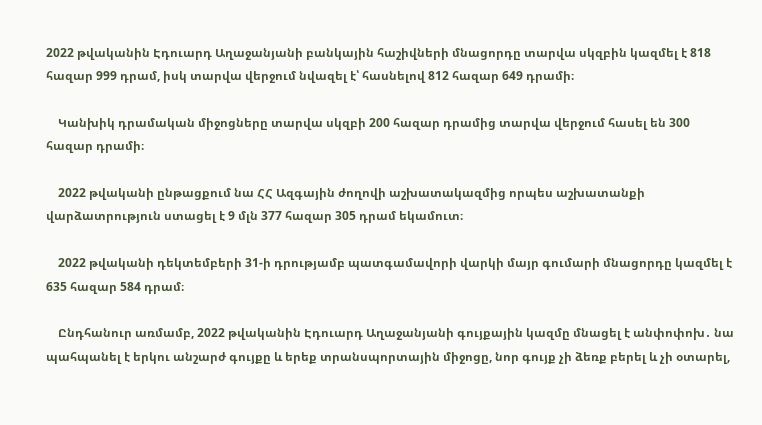2022 թվականին Էդուարդ Աղաջանյանի բանկային հաշիվների մնացորդը տարվա սկզբին կազմել է 818 հազար 999 դրամ, իսկ տարվա վերջում նվազել է՝ հասնելով 812 հազար 649 դրամի։

    Կանխիկ դրամական միջոցները տարվա սկզբի 200 հազար դրամից տարվա վերջում հասել են 300 հազար դրամի։

    2022 թվականի ընթացքում նա ՀՀ Ազգային ժողովի աշխատակազմից որպես աշխատանքի վարձատրություն ստացել է 9 մլն 377 հազար 305 դրամ եկամուտ։

    2022 թվականի դեկտեմբերի 31-ի դրությամբ պատգամավորի վարկի մայր գումարի մնացորդը կազմել է 635 հազար 584 դրամ։

    Ընդհանուր առմամբ, 2022 թվականին Էդուարդ Աղաջանյանի գույքային կազմը մնացել է անփոփոխ․ նա պահպանել է երկու անշարժ գույքը և երեք տրանսպորտային միջոցը, նոր գույք չի ձեռք բերել և չի օտարել,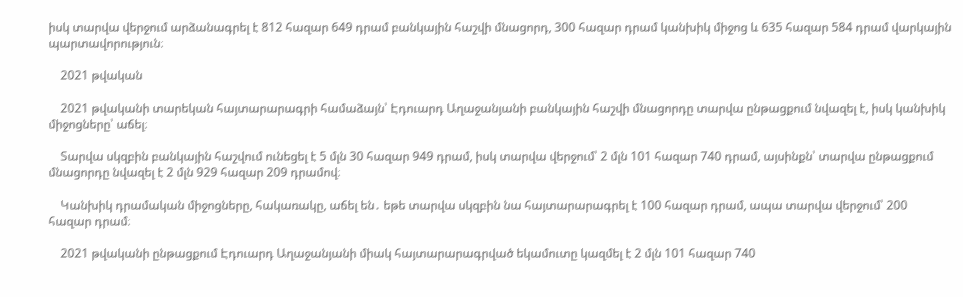իսկ տարվա վերջում արձանագրել է 812 հազար 649 դրամ բանկային հաշվի մնացորդ, 300 հազար դրամ կանխիկ միջոց և 635 հազար 584 դրամ վարկային պարտավորություն։

    2021 թվական

    2021 թվականի տարեկան հայտարարագրի համաձայն՝ Էդուարդ Աղաջանյանի բանկային հաշվի մնացորդը տարվա ընթացքում նվազել է, իսկ կանխիկ միջոցները՝ աճել։

    Տարվա սկզբին բանկային հաշվում ունեցել է 5 մլն 30 հազար 949 դրամ, իսկ տարվա վերջում՝ 2 մլն 101 հազար 740 դրամ, այսինքն՝ տարվա ընթացքում մնացորդը նվազել է 2 մլն 929 հազար 209 դրամով։

    Կանխիկ դրամական միջոցները, հակառակը, աճել են․ եթե տարվա սկզբին նա հայտարարագրել է 100 հազար դրամ, ապա տարվա վերջում՝ 200 հազար դրամ։

    2021 թվականի ընթացքում Էդուարդ Աղաջանյանի միակ հայտարարագրված եկամուտը կազմել է 2 մլն 101 հազար 740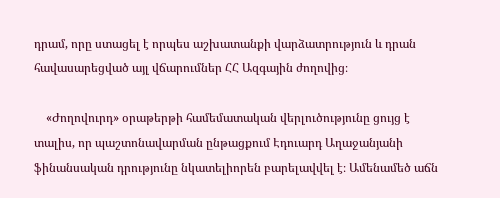դրամ, որը ստացել է որպես աշխատանքի վարձատրություն և դրան հավասարեցված այլ վճարումներ ՀՀ Ազգային ժողովից։

    «Ժողովուրդ» օրաթերթի համեմատական վերլուծությունը ցույց է տալիս, որ պաշտոնավարման ընթացքում Էդուարդ Աղաջանյանի ֆինանսական դրությունը նկատելիորեն բարելավվել է։ Ամենամեծ աճն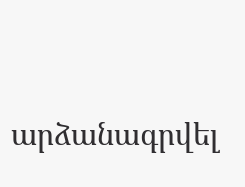արձանագրվել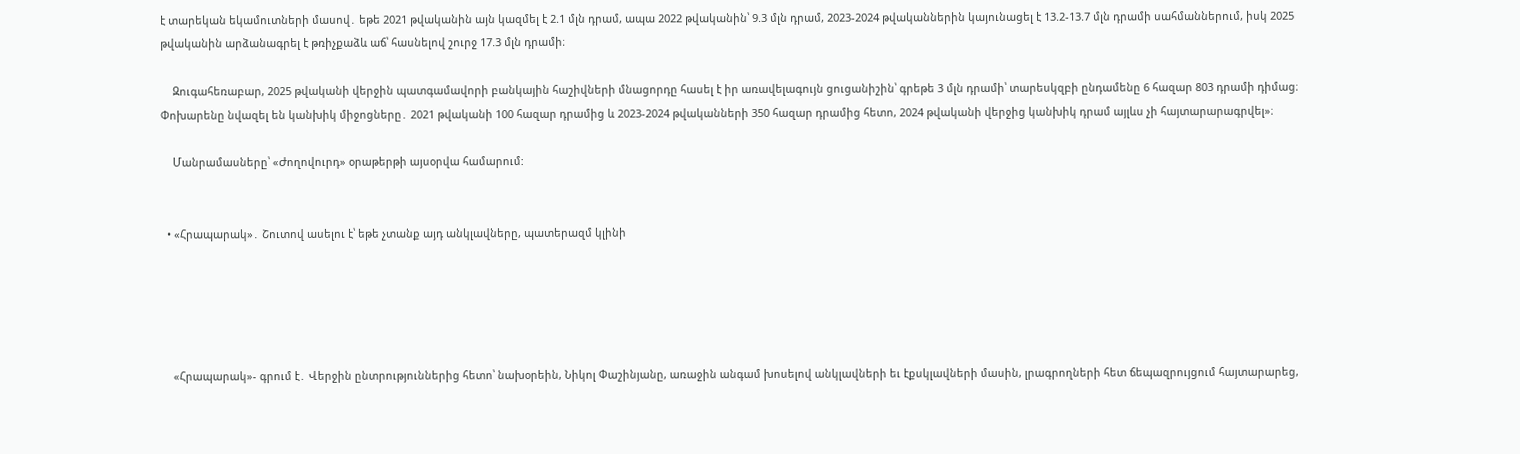է տարեկան եկամուտների մասով․ եթե 2021 թվականին այն կազմել է 2.1 մլն դրամ, ապա 2022 թվականին՝ 9.3 մլն դրամ, 2023-2024 թվականներին կայունացել է 13.2-13.7 մլն դրամի սահմաններում, իսկ 2025 թվականին արձանագրել է թռիչքաձև աճ՝ հասնելով շուրջ 17.3 մլն դրամի։

    Զուգահեռաբար, 2025 թվականի վերջին պատգամավորի բանկային հաշիվների մնացորդը հասել է իր առավելագույն ցուցանիշին՝ գրեթե 3 մլն դրամի՝ տարեսկզբի ընդամենը 6 հազար 803 դրամի դիմաց։ Փոխարենը նվազել են կանխիկ միջոցները․ 2021 թվականի 100 հազար դրամից և 2023-2024 թվականների 350 հազար դրամից հետո, 2024 թվականի վերջից կանխիկ դրամ այլևս չի հայտարարագրվել»։

    Մանրամասները՝ «Ժողովուրդ» օրաթերթի այսօրվա համարում:


  • «Հրապարակ»․ Շուտով ասելու է՝ եթե չտանք այդ անկլավները, պատերազմ կլինի





    «Հրապարակ»- գրում է․ Վերջին ընտրություններից հետո՝ նախօրեին, Նիկոլ Փաշինյանը, առաջին անգամ խոսելով անկլավների եւ էքսկլավների մասին, լրագրողների հետ ճեպազրույցում հայտարարեց,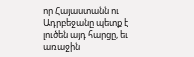որ Հայաստանն ու Ադրբեջանը պետք է լուծեն այդ հարցը, եւ առաջին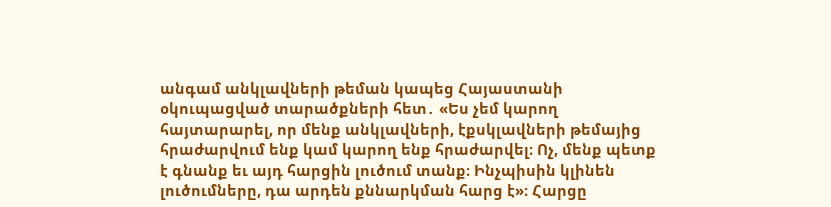անգամ անկլավների թեման կապեց Հայաստանի օկուպացված տարածքների հետ․ «Ես չեմ կարող հայտարարել, որ մենք անկլավների, էքսկլավների թեմայից հրաժարվում ենք կամ կարող ենք հրաժարվել։ Ոչ, մենք պետք է գնանք եւ այդ հարցին լուծում տանք։ Ինչպիսին կլինեն լուծումները, դա արդեն քննարկման հարց է»։ Հարցը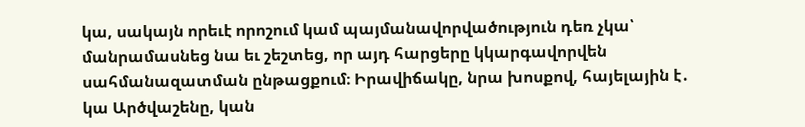կա, սակայն որեւէ որոշում կամ պայմանավորվածություն դեռ չկա՝ մանրամասնեց նա եւ շեշտեց, որ այդ հարցերը կկարգավորվեն սահմանազատման ընթացքում։ Իրավիճակը, նրա խոսքով, հայելային է․ կա Արծվաշենը, կան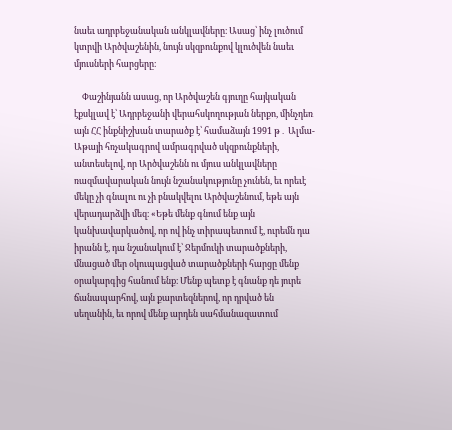նաեւ ադրբեջանական անկլավները։ Ասաց՝ ինչ լուծում կտրվի Արծվաշենին, նույն սկզբունքով կլուծվեն նաեւ մյուսների հարցերը։

    Փաշինյանն ասաց, որ Արծվաշեն գյուղը հայկական էքսկլավ է՝ Ադրբեջանի վերահսկողության ներքո, մինչդեռ այն ՀՀ ինքնիշխան տարածք է՝ համաձայն 1991 թ․ Ալմա-Աթայի հռչակագրով ամրագրված սկզբունքների, անտեսելով, որ Արծվաշենն ու մյուս անկլավները ռազմավարական նույն նշանակությունը չունեն, եւ որեւէ մեկը չի գնալու ու չի բնակվելու Արծվաշենում, եթե այն վերադարձվի մեզ։ «Եթե մենք գնում ենք այն կանխավարկածով, որ ով ինչ տիրապետում է, ուրեմն դա իրանն է, դա նշանակում է՝ Ջերմուկի տարածքների, մնացած մեր օկուպացված տարածքների հարցը մենք օրակարգից հանում ենք։ Մենք պետք է գնանք դե յուրե ճանապարհով, այն քարտեզներով, որ դրված են սեղանին, եւ որով մենք արդեն սահմանազատում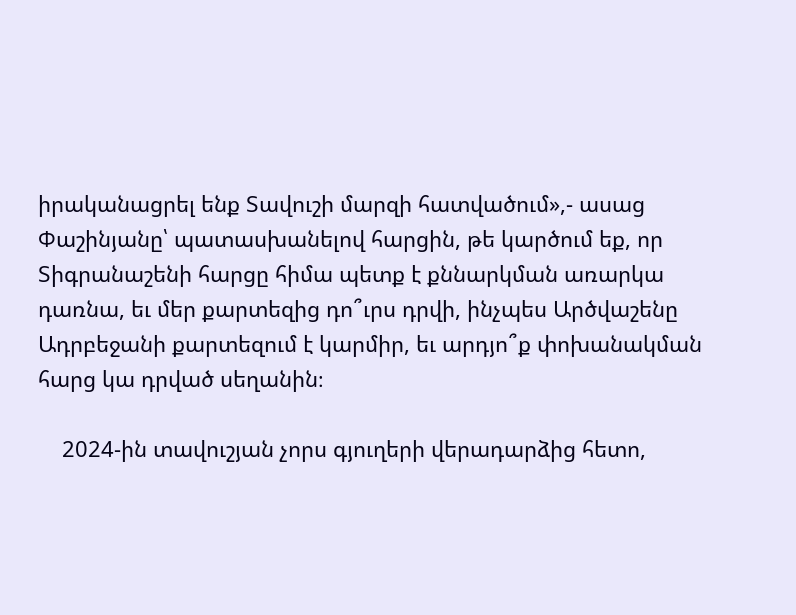իրականացրել ենք Տավուշի մարզի հատվածում»,- ասաց Փաշինյանը՝ պատասխանելով հարցին, թե կարծում եք, որ Տիգրանաշենի հարցը հիմա պետք է քննարկման առարկա դառնա, եւ մեր քարտեզից դո՞ւրս դրվի, ինչպես Արծվաշենը Ադրբեջանի քարտեզում է կարմիր, եւ արդյո՞ք փոխանակման հարց կա դրված սեղանին։

    2024-ին տավուշյան չորս գյուղերի վերադարձից հետո,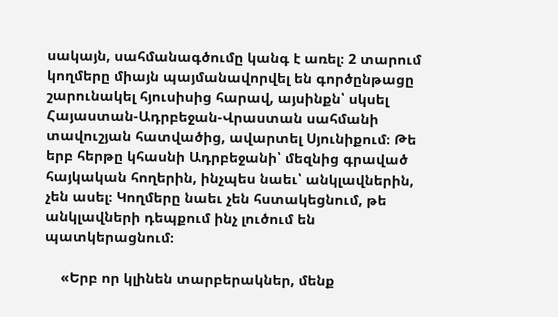սակայն, սահմանագծումը կանգ է առել։ 2 տարում կողմերը միայն պայմանավորվել են գործընթացը շարունակել հյուսիսից հարավ, այսինքն՝ սկսել Հայաստան-Ադրբեջան-Վրաստան սահմանի տավուշյան հատվածից, ավարտել Սյունիքում։ Թե երբ հերթը կհասնի Ադրբեջանի՝ մեզնից գրաված հայկական հողերին, ինչպես նաեւ՝ անկլավներին, չեն ասել։ Կողմերը նաեւ չեն հստակեցնում, թե անկլավների դեպքում ինչ լուծում են պատկերացնում։

    «Երբ որ կլինեն տարբերակներ, մենք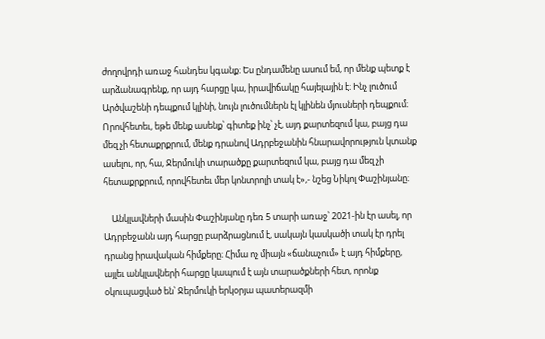ժողովրդի առաջ հանդես կգանք։ Ես ընդամենը ասում եմ, որ մենք պետք է արձանագրենք, որ այդ հարցը կա, իրավիճակը հայելային է։ Ինչ լուծում Արծվաշենի դեպքում կլինի, նույն լուծումներն էլ կլինեն մյուսների դեպքում։ Որովհետեւ, եթե մենք ասենք՝ գիտեք ինչ՝ չէ, այդ քարտեզում կա, բայց դա մեզ չի հետաքրքրում, մենք դրանով Ադրբեջանին հնարավորություն կտանք ասելու, որ, հա, Ջերմուկի տարածքը քարտեզում կա, բայց դա մեզ չի հետաքրքրում, որովհետեւ մեր կոնտրոլի տակ է»,- նշեց Նիկոլ Փաշինյանը։

    Անկլավների մասին Փաշինյանը դեռ 5 տարի առաջ՝ 2021-ին էր ասել, որ Ադրբեջանն այդ հարցը բարձրացնում է, սակայն կասկածի տակ էր դրել դրանց իրավական հիմքերը։ Հիմա ոչ միայն «ճանաչում» է այդ հիմքերը, այլեւ անկլավների հարցը կապում է այն տարածքների հետ, որոնք օկուպացված են՝ Ջերմուկի երկօրյա պատերազմի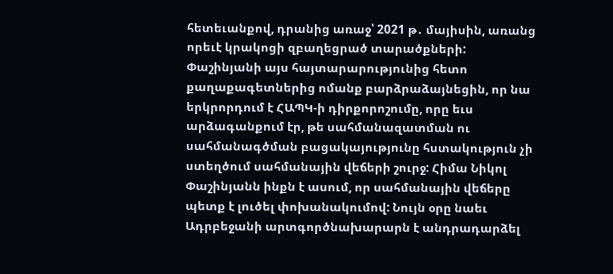հետեւանքով, դրանից առաջ՝ 2021 թ․ մայիսին, առանց որեւէ կրակոցի զբաղեցրած տարածքների: Փաշինյանի այս հայտարարությունից հետո քաղաքագետներից ոմանք բարձրաձայնեցին, որ նա երկրորդում է ՀԱՊԿ-ի դիրքորոշումը, որը եւս արձագանքում էր, թե սահմանազատման ու սահմանագծման բացակայությունը հստակություն չի ստեղծում սահմանային վեճերի շուրջ: Հիմա Նիկոլ Փաշինյանն ինքն է ասում, որ սահմանային վեճերը պետք է լուծել փոխանակումով: Նույն օրը նաեւ Ադրբեջանի արտգործնախարարն է անդրադարձել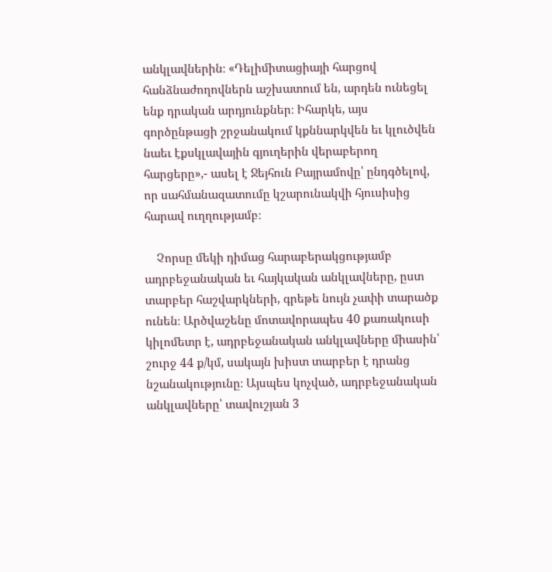անկլավներին։ «Դելիմիտացիայի հարցով հանձնաժողովներն աշխատում են, արդեն ունեցել ենք դրական արդյունքներ։ Իհարկե, այս գործընթացի շրջանակում կքննարկվեն եւ կլուծվեն նաեւ էքսկլավային գյուղերին վերաբերող հարցերը»,- ասել է Ջեյհուն Բայրամովը՝ ընդգծելով, որ սահմանազատումը կշարունակվի հյուսիսից հարավ ուղղությամբ։

    Չորսը մեկի դիմաց հարաբերակցությամբ ադրբեջանական եւ հայկական անկլավները, ըստ տարբեր հաշվարկների, գրեթե նույն չափի տարածք ունեն։ Արծվաշենը մոտավորապես 40 քառակուսի կիլոմետր է, ադրբեջանական անկլավները միասին՝ շուրջ 44 ք/կմ, սակայն խիստ տարբեր է դրանց նշանակությունը։ Այսպես կոչված, ադրբեջանական անկլավները՝ տավուշյան 3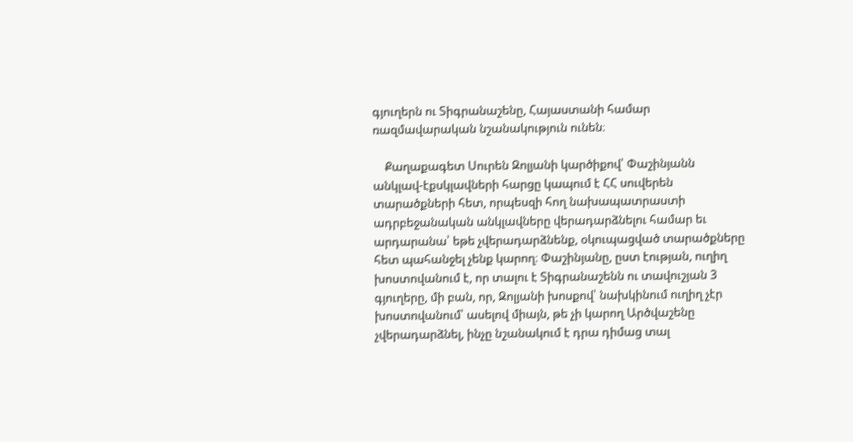գյուղերն ու Տիգրանաշենը, Հայաստանի համար ռազմավարական նշանակություն ունեն։

    Քաղաքագետ Սուրեն Զոլյանի կարծիքով՝ Փաշինյանն անկլավ-էքսկլավների հարցը կապում է ՀՀ սուվերեն տարածքների հետ, որպեսզի հող նախապատրաստի ադրբեջանական անկլավները վերադարձնելու համար եւ արդարանա՝ եթե չվերադարձնենք, օկուպացված տարածքները հետ պահանջել չենք կարող։ Փաշինյանը, ըստ էության, ուղիղ խոստովանում է, որ տալու է Տիգրանաշենն ու տավուշյան 3 գյուղերը, մի բան, որ, Զոլյանի խոսքով՝ նախկինում ուղիղ չէր խոստովանում՝ ասելով միայն, թե չի կարող Արծվաշենը չվերադարձնել, ինչը նշանակում է դրա դիմաց տալ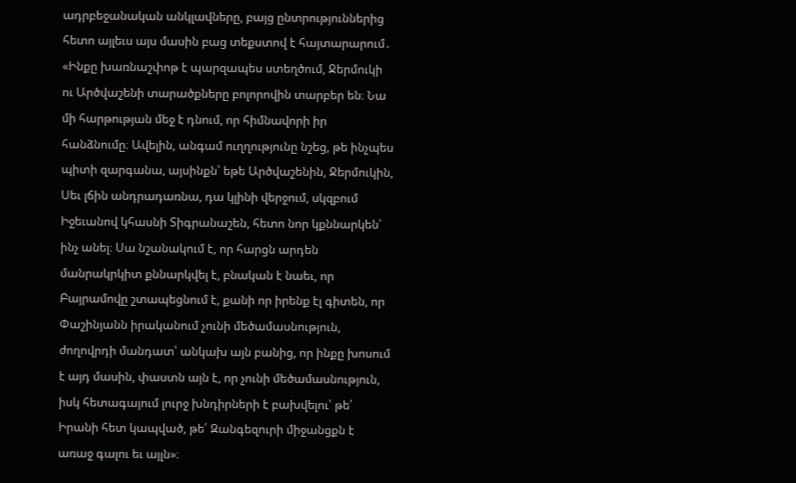ադրբեջանական անկլավները, բայց ընտրություններից հետո այլեւս այս մասին բաց տեքստով է հայտարարում․ «Ինքը խառնաշփոթ է պարզապես ստեղծում, Ջերմուկի ու Արծվաշենի տարածքները բոլորովին տարբեր են։ Նա մի հարթության մեջ է դնում, որ հիմնավորի իր հանձնումը։ Ավելին, անգամ ուղղությունը նշեց, թե ինչպես պիտի զարգանա, այսինքն՝ եթե Արծվաշենին, Ջերմուկին, Սեւ լճին անդրադառնա, դա կլինի վերջում, սկզբում Իջեւանով կհասնի Տիգրանաշեն, հետո նոր կքննարկեն՝ ինչ անել։ Սա նշանակում է, որ հարցն արդեն մանրակրկիտ քննարկվել է, բնական է նաեւ, որ Բայրամովը շտապեցնում է, քանի որ իրենք էլ գիտեն, որ Փաշինյանն իրականում չունի մեծամասնություն, ժողովրդի մանդատ՝ անկախ այն բանից, որ ինքը խոսում է այդ մասին, փաստն այն է, որ չունի մեծամասնություն, իսկ հետագայում լուրջ խնդիրների է բախվելու՝ թե՛ Իրանի հետ կապված, թե՛ Զանգեզուրի միջանցքն է առաջ գալու եւ այլն»։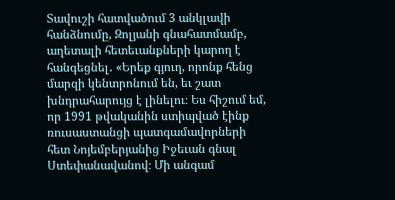Տավուշի հատվածում 3 անկլավի հանձնումը, Զոլյանի գնահատմամբ, աղետալի հետեւանքների կարող է հանգեցնել․ «Երեք գյուղ, որոնք հենց մարզի կենտրոնում են, եւ շատ խնդրահարույց է լինելու։ Ես հիշում եմ, որ 1991 թվականին ստիպված էինք ռուսաստանցի պատգամավորների հետ Նոյեմբերյանից Իջեւան գնալ Ստեփանավանով։ Մի անգամ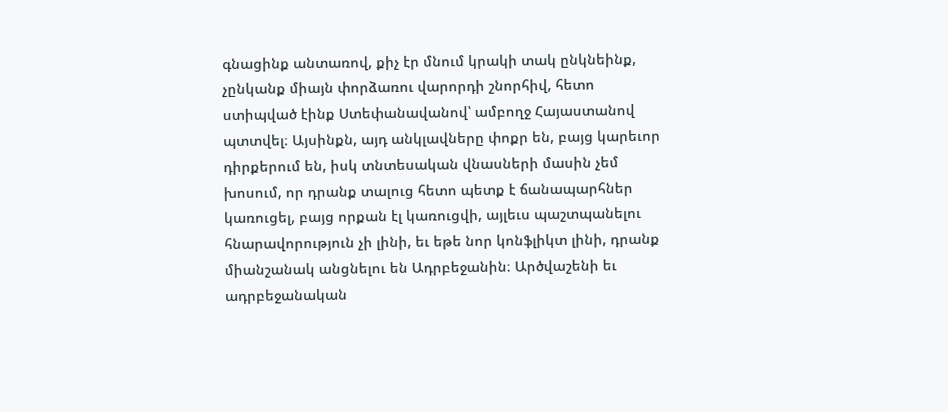գնացինք անտառով, քիչ էր մնում կրակի տակ ընկնեինք, չընկանք միայն փորձառու վարորդի շնորհիվ, հետո ստիպված էինք Ստեփանավանով՝ ամբողջ Հայաստանով պտտվել։ Այսինքն, այդ անկլավները փոքր են, բայց կարեւոր դիրքերում են, իսկ տնտեսական վնասների մասին չեմ խոսում, որ դրանք տալուց հետո պետք է ճանապարհներ կառուցել, բայց որքան էլ կառուցվի, այլեւս պաշտպանելու հնարավորություն չի լինի, եւ եթե նոր կոնֆլիկտ լինի, դրանք միանշանակ անցնելու են Ադրբեջանին։ Արծվաշենի եւ ադրբեջանական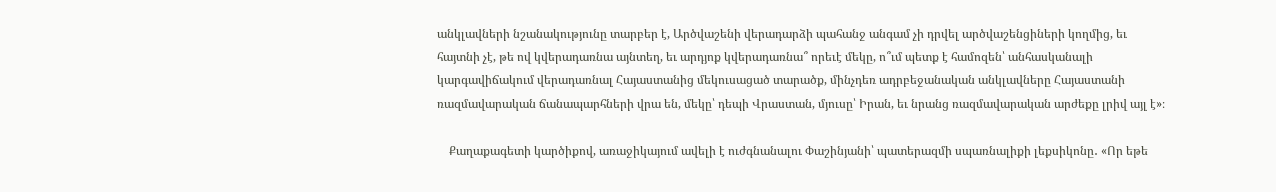անկլավների նշանակությունը տարբեր է, Արծվաշենի վերադարձի պահանջ անգամ չի դրվել արծվաշենցիների կողմից, եւ հայտնի չէ, թե ով կվերադառնա այնտեղ, եւ արդյոք կվերադառնա՞ որեւէ մեկը, ո՞ւմ պետք է համոզեն՝ անհասկանալի կարգավիճակում վերադառնալ Հայաստանից մեկուսացած տարածք, մինչդեռ ադրբեջանական անկլավները Հայաստանի ռազմավարական ճանապարհների վրա են, մեկը՝ դեպի Վրաստան, մյուսը՝ Իրան, եւ նրանց ռազմավարական արժեքը լրիվ այլ է»։

    Քաղաքագետի կարծիքով, առաջիկայում ավելի է ուժգնանալու Փաշինյանի՝ պատերազմի սպառնալիքի լեքսիկոնը․ «Որ եթե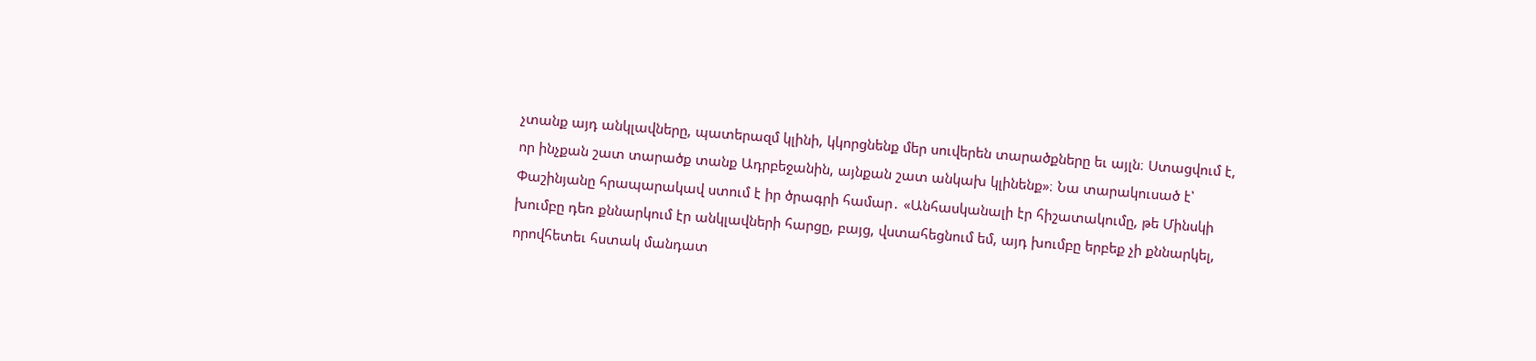չտանք այդ անկլավները, պատերազմ կլինի, կկորցնենք մեր սուվերեն տարածքները եւ այլն։ Ստացվում է, որ ինչքան շատ տարածք տանք Ադրբեջանին, այնքան շատ անկախ կլինենք»։ Նա տարակուսած է՝ Փաշինյանը հրապարակավ ստում է իր ծրագրի համար․ «Անհասկանալի էր հիշատակումը, թե Մինսկի խումբը դեռ քննարկում էր անկլավների հարցը, բայց, վստահեցնում եմ, այդ խումբը երբեք չի քննարկել, որովհետեւ հստակ մանդատ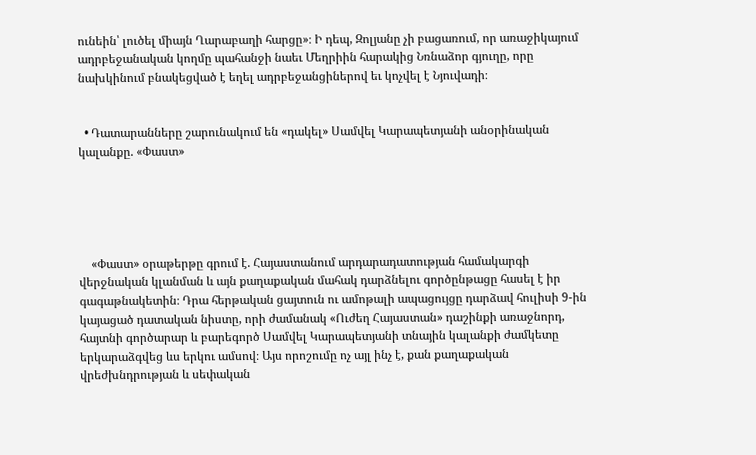ունեին՝ լուծել միայն Ղարաբաղի հարցը»։ Ի դեպ, Զոլյանը չի բացառում, որ առաջիկայում ադրբեջանական կողմը պահանջի նաեւ Մեղրիին հարակից Նռնաձոր գյուղը, որը նախկինում բնակեցված է եղել ադրբեջանցիներով եւ կոչվել է Նյուվադի։


  • Դատարանները շարունակում են «դակել» Սամվել Կարապետյանի անօրինական կալանքը. «Փաստ»





    «Փաստ» օրաթերթը գրում է. Հայաստանում արդարադատության համակարգի վերջնական կլանման և այն քաղաքական մահակ դարձնելու գործընթացը հասել է իր գագաթնակետին։ Դրա հերթական ցայտուն ու ամոթալի ապացույցը դարձավ հուլիսի 9-ին կայացած դատական նիստը, որի ժամանակ «Ուժեղ Հայաստան» դաշինքի առաջնորդ, հայտնի գործարար և բարեգործ Սամվել Կարապետյանի տնային կալանքի ժամկետը երկարաձգվեց ևս երկու ամսով։ Այս որոշումը ոչ այլ ինչ է, քան քաղաքական վրեժխնդրության և սեփական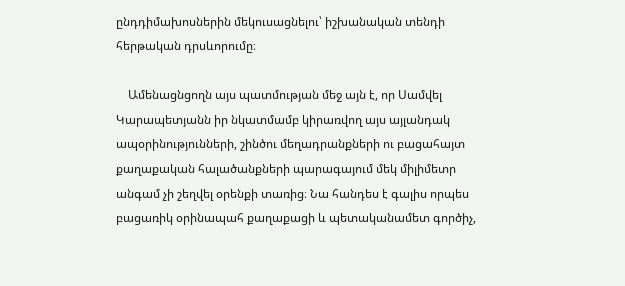ընդդիմախոսներին մեկուսացնելու՝ իշխանական տենդի հերթական դրսևորումը։

    Ամենացնցողն այս պատմության մեջ այն է, որ Սամվել Կարապետյանն իր նկատմամբ կիրառվող այս այլանդակ ապօրինությունների, շինծու մեղադրանքների ու բացահայտ քաղաքական հալածանքների պարագայում մեկ միլիմետր անգամ չի շեղվել օրենքի տառից։ Նա հանդես է գալիս որպես բացառիկ օրինապահ քաղաքացի և պետականամետ գործիչ,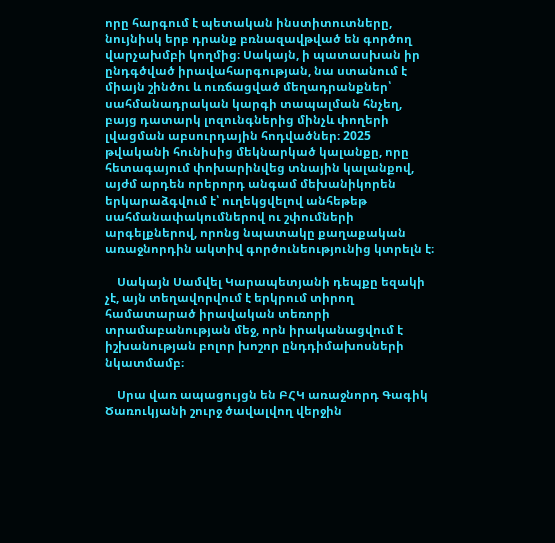որը հարգում է պետական ինստիտուտները, նույնիսկ երբ դրանք բռնազավթված են գործող վարչախմբի կողմից։ Սակայն, ի պատասխան իր ընդգծված իրավահարգության, նա ստանում է միայն շինծու և ուռճացված մեղադրանքներ՝ սահմանադրական կարգի տապալման հնչեղ, բայց դատարկ լոզունգներից մինչև փողերի լվացման աբսուրդային հոդվածներ։ 2025 թվականի հունիսից մեկնարկած կալանքը, որը հետագայում փոխարինվեց տնային կալանքով, այժմ արդեն որերորդ անգամ մեխանիկորեն երկարաձգվում է՝ ուղեկցվելով անհեթեթ սահմանափակումներով ու շփումների արգելքներով, որոնց նպատակը քաղաքական առաջնորդին ակտիվ գործունեությունից կտրելն է։

    Սակայն Սամվել Կարապետյանի դեպքը եզակի չէ, այն տեղավորվում է երկրում տիրող համատարած իրավական տեռորի տրամաբանության մեջ, որն իրականացվում է իշխանության բոլոր խոշոր ընդդիմախոսների նկատմամբ։

    Սրա վառ ապացույցն են ԲՀԿ առաջնորդ Գագիկ Ծառուկյանի շուրջ ծավալվող վերջին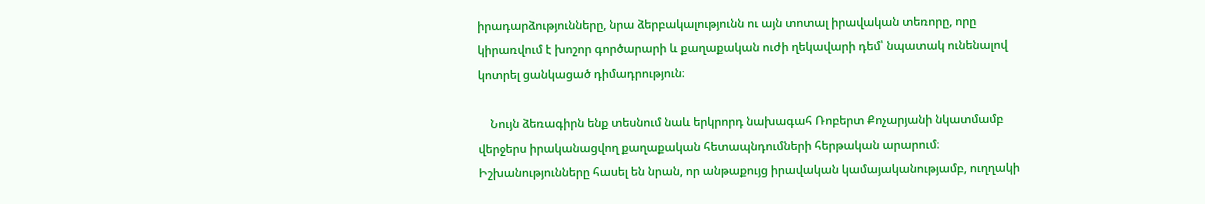իրադարձությունները, նրա ձերբակալությունն ու այն տոտալ իրավական տեռորը, որը կիրառվում է խոշոր գործարարի և քաղաքական ուժի ղեկավարի դեմ՝ նպատակ ունենալով կոտրել ցանկացած դիմադրություն։

    Նույն ձեռագիրն ենք տեսնում նաև երկրորդ նախագահ Ռոբերտ Քոչարյանի նկատմամբ վերջերս իրականացվող քաղաքական հետապնդումների հերթական արարում։ Իշխանությունները հասել են նրան, որ անթաքույց իրավական կամայականությամբ, ուղղակի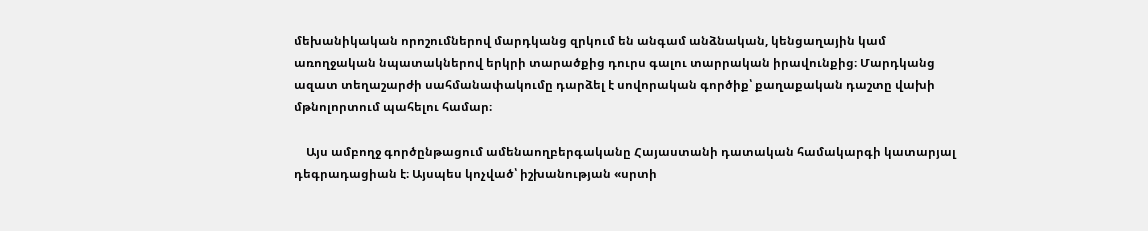մեխանիկական որոշումներով մարդկանց զրկում են անգամ անձնական, կենցաղային կամ առողջական նպատակներով երկրի տարածքից դուրս գալու տարրական իրավունքից։ Մարդկանց ազատ տեղաշարժի սահմանափակումը դարձել է սովորական գործիք՝ քաղաքական դաշտը վախի մթնոլորտում պահելու համար։

    Այս ամբողջ գործընթացում ամենաողբերգականը Հայաստանի դատական համակարգի կատարյալ դեգրադացիան է։ Այսպես կոչված՝ իշխանության «սրտի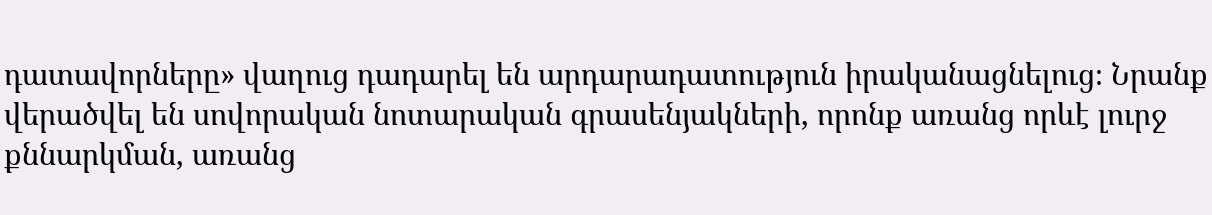դատավորները» վաղուց դադարել են արդարադատություն իրականացնելուց։ Նրանք վերածվել են սովորական նոտարական գրասենյակների, որոնք առանց որևէ լուրջ քննարկման, առանց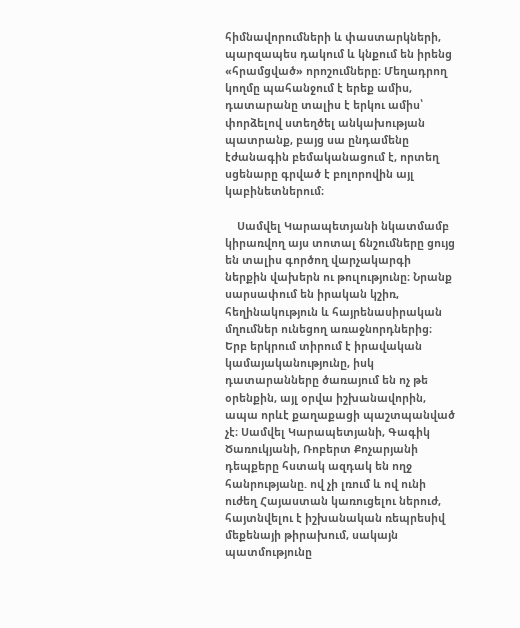հիմնավորումների և փաստարկների, պարզապես դակում և կնքում են իրենց «հրամցված» որոշումները։ Մեղադրող կողմը պահանջում է երեք ամիս, դատարանը տալիս է երկու ամիս՝ փորձելով ստեղծել անկախության պատրանք, բայց սա ընդամենը էժանագին բեմականացում է, որտեղ սցենարը գրված է բոլորովին այլ կաբինետներում։

    Սամվել Կարապետյանի նկատմամբ կիրառվող այս տոտալ ճնշումները ցույց են տալիս գործող վարչակարգի ներքին վախերն ու թուլությունը։ Նրանք սարսափում են իրական կշիռ, հեղինակություն և հայրենասիրական մղումներ ունեցող առաջնորդներից։ Երբ երկրում տիրում է իրավական կամայականությունը, իսկ դատարանները ծառայում են ոչ թե օրենքին, այլ օրվա իշխանավորին, ապա որևէ քաղաքացի պաշտպանված չէ։ Սամվել Կարապետյանի, Գագիկ Ծառուկյանի, Ռոբերտ Քոչարյանի դեպքերը հստակ ազդակ են ողջ հանրությանը. ով չի լռում և ով ունի ուժեղ Հայաստան կառուցելու ներուժ, հայտնվելու է իշխանական ռեպրեսիվ մեքենայի թիրախում, սակայն պատմությունը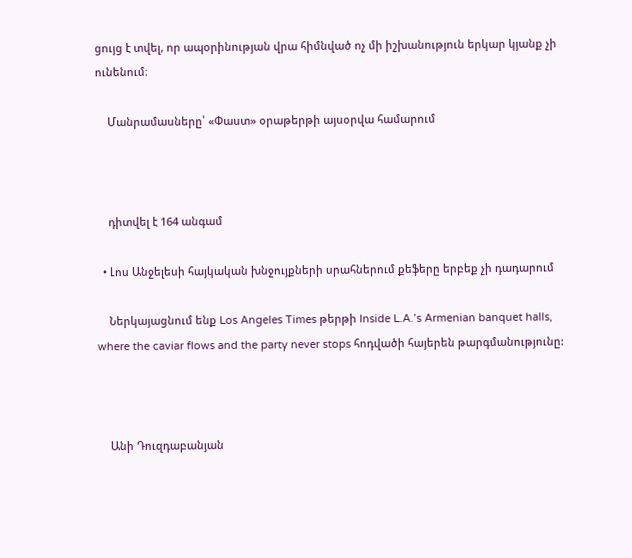ցույց է տվել, որ ապօրինության վրա հիմնված ոչ մի իշխանություն երկար կյանք չի ունենում։

    Մանրամասները՝ «Փաստ» օրաթերթի այսօրվա համարում



    դիտվել է 164 անգամ

  • Լոս Անջելեսի հայկական խնջույքների սրահներում քեֆերը երբեք չի դադարում

    Ներկայացնում ենք Los Angeles Times թերթի Inside L.A.’s Armenian banquet halls, where the caviar flows and the party never stops հոդվածի հայերեն թարգմանությունը:



    Անի Դուզդաբանյան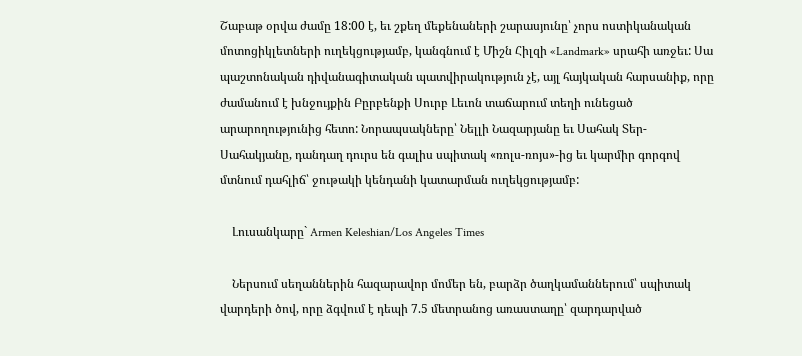Շաբաթ օրվա ժամը 18:00 է, եւ շքեղ մեքենաների շարասյունը՝ չորս ոստիկանական մոտոցիկլետների ուղեկցությամբ, կանգնում է Միշն Հիլզի «Landmark» սրահի առջեւ: Սա պաշտոնական դիվանագիտական պատվիրակություն չէ, այլ հայկական հարսանիք, որը ժամանում է խնջույքին Բըրբենքի Սուրբ Լեւոն տաճարում տեղի ունեցած արարողությունից հետո: Նորապսակները՝ Նելլի Նազարյանը եւ Սահակ Տեր-Սահակյանը, դանդաղ դուրս են գալիս սպիտակ «ռոլս-ռոյս»-ից եւ կարմիր գորգով մտնում դահլիճ՝ ջութակի կենդանի կատարման ուղեկցությամբ:

    Լուսանկարը` Armen Keleshian/Los Angeles Times

    Ներսում սեղաններին հազարավոր մոմեր են, բարձր ծաղկամաններում՝ սպիտակ վարդերի ծով, որը ձգվում է դեպի 7.5 մետրանոց առաստաղը՝ զարդարված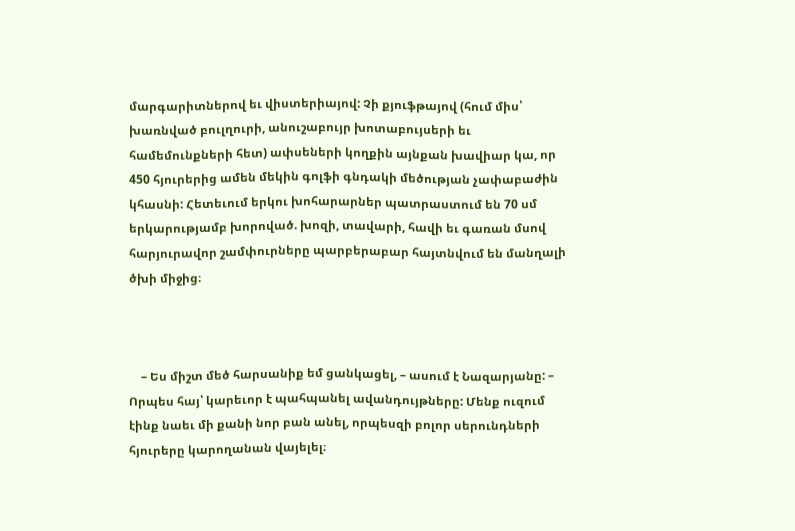մարգարիտներով եւ վիստերիայով: Չի քյուֆթայով (հում միս՝ խառնված բուլղուրի, անուշաբույր խոտաբույսերի եւ համեմունքների հետ) ափսեների կողքին այնքան խավիար կա, որ 450 հյուրերից ամեն մեկին գոլֆի գնդակի մեծության չափաբաժին կհասնի: Հետեւում երկու խոհարարներ պատրաստում են 70 սմ երկարությամբ խորոված. խոզի, տավարի, հավի եւ գառան մսով հարյուրավոր շամփուրները պարբերաբար հայտնվում են մանղալի ծխի միջից։



    – Ես միշտ մեծ հարսանիք եմ ցանկացել, – ասում է Նազարյանը: – Որպես հայ՝ կարեւոր է պահպանել ավանդույթները: Մենք ուզում էինք նաեւ մի քանի նոր բան անել, որպեսզի բոլոր սերունդների հյուրերը կարողանան վայելել։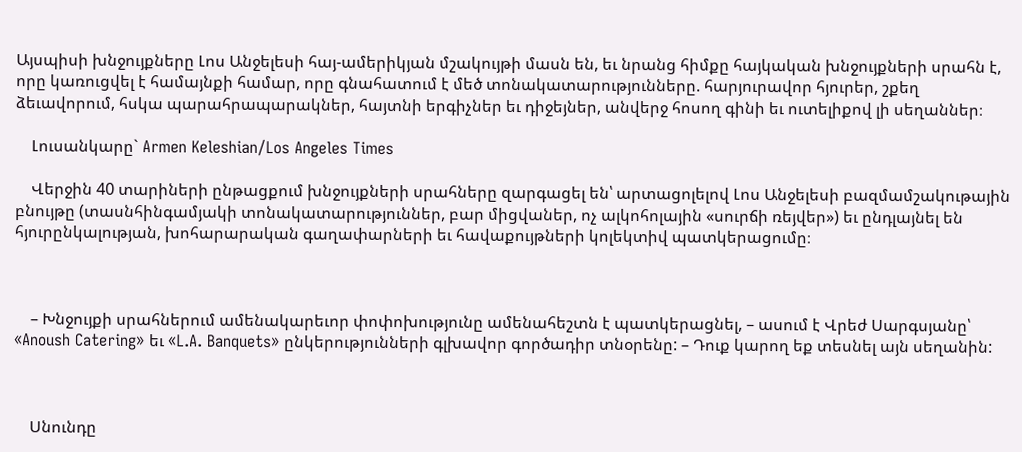Այսպիսի խնջույքները Լոս Անջելեսի հայ-ամերիկյան մշակույթի մասն են, եւ նրանց հիմքը հայկական խնջույքների սրահն է, որը կառուցվել է համայնքի համար, որը գնահատում է մեծ տոնակատարությունները. հարյուրավոր հյուրեր, շքեղ ձեւավորում, հսկա պարահրապարակներ, հայտնի երգիչներ եւ դիջեյներ, անվերջ հոսող գինի եւ ուտելիքով լի սեղաններ։

    Լուսանկարը` Armen Keleshian/Los Angeles Times

    Վերջին 40 տարիների ընթացքում խնջույքների սրահները զարգացել են՝ արտացոլելով Լոս Անջելեսի բազմամշակութային բնույթը (տասնհինգամյակի տոնակատարություններ, բար միցվաներ, ոչ ալկոհոլային «սուրճի ռեյվեր») եւ ընդլայնել են հյուրընկալության, խոհարարական գաղափարների եւ հավաքույթների կոլեկտիվ պատկերացումը։



    – Խնջույքի սրահներում ամենակարեւոր փոփոխությունը ամենահեշտն է պատկերացնել, – ասում է Վրեժ Սարգսյանը՝ «Anoush Catering» եւ «L.A. Banquets» ընկերությունների գլխավոր գործադիր տնօրենը: – Դուք կարող եք տեսնել այն սեղանին:



    Սնունդը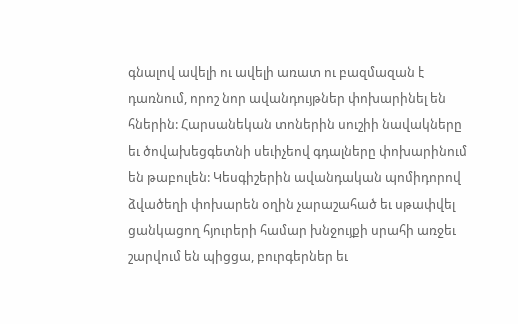գնալով ավելի ու ավելի առատ ու բազմազան է դառնում, որոշ նոր ավանդույթներ փոխարինել են հներին: Հարսանեկան տոներին սուշիի նավակները եւ ծովախեցգետնի սեւիչեով գդալները փոխարինում են թաբուլեն: Կեսգիշերին ավանդական պոմիդորով ձվածեղի փոխարեն օղին չարաշահած եւ սթափվել ցանկացող հյուրերի համար խնջույքի սրահի առջեւ շարվում են պիցցա, բուրգերներ եւ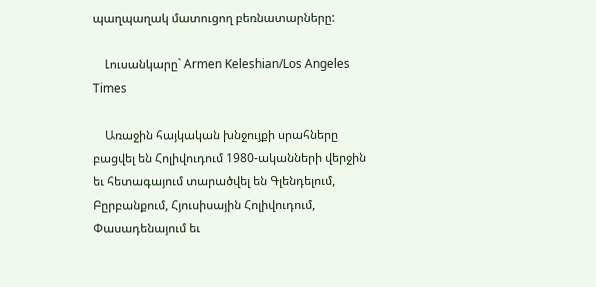պաղպաղակ մատուցող բեռնատարները:

    Լուսանկարը` Armen Keleshian/Los Angeles Times

    Առաջին հայկական խնջույքի սրահները բացվել են Հոլիվուդում 1980-ականների վերջին եւ հետագայում տարածվել են Գլենդելում, Բըրբանքում, Հյուսիսային Հոլիվուդում, Փասադենայում եւ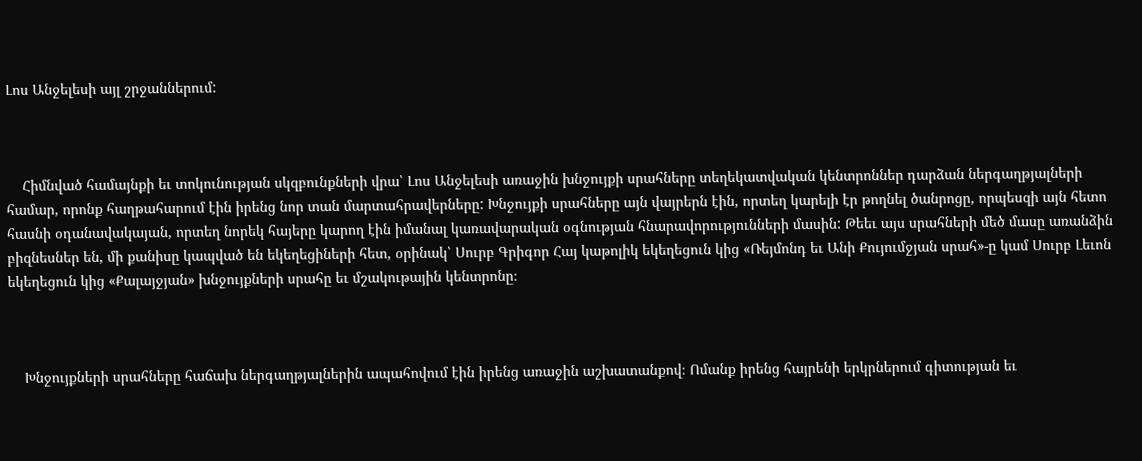Լոս Անջելեսի այլ շրջաններում:



    Հիմնված համայնքի եւ տոկունության սկզբունքների վրա՝ Լոս Անջելեսի առաջին խնջույքի սրահները տեղեկատվական կենտրոններ դարձան ներգաղթյալների համար, որոնք հաղթահարում էին իրենց նոր տան մարտահրավերները: Խնջույքի սրահները այն վայրերն էին, որտեղ կարելի էր թողնել ծանրոցը, որպեսզի այն հետո հասնի օդանավակայան, որտեղ նորեկ հայերը կարող էին իմանալ կառավարական օգնության հնարավորությունների մասին: Թեեւ այս սրահների մեծ մասը առանձին բիզնեսներ են, մի քանիսը կապված են եկեղեցիների հետ, օրինակ՝ Սուրբ Գրիգոր Հայ կաթոլիկ եկեղեցուն կից «Ռեյմոնդ եւ Անի Քույումջյան սրահ»-ը կամ Սուրբ Լեւոն եկեղեցուն կից «Քալայջյան» խնջույքների սրահը եւ մշակութային կենտրոնը։



    Խնջույքների սրահները հաճախ ներգաղթյալներին ապահովում էին իրենց առաջին աշխատանքով։ Ոմանք իրենց հայրենի երկրներում գիտության եւ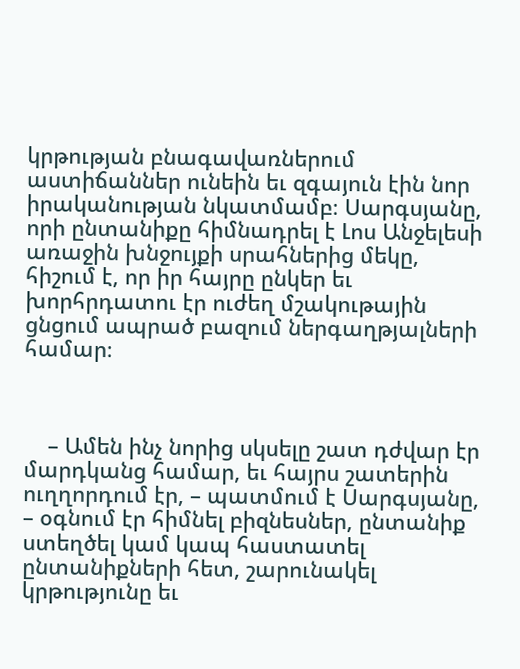կրթության բնագավառներում աստիճաններ ունեին եւ զգայուն էին նոր իրականության նկատմամբ։ Սարգսյանը, որի ընտանիքը հիմնադրել է Լոս Անջելեսի առաջին խնջույքի սրահներից մեկը, հիշում է, որ իր հայրը ընկեր եւ խորհրդատու էր ուժեղ մշակութային ցնցում ապրած բազում ներգաղթյալների համար։



    – Ամեն ինչ նորից սկսելը շատ դժվար էր մարդկանց համար, եւ հայրս շատերին ուղղորդում էր, – պատմում է Սարգսյանը, – օգնում էր հիմնել բիզնեսներ, ընտանիք ստեղծել կամ կապ հաստատել ընտանիքների հետ, շարունակել կրթությունը եւ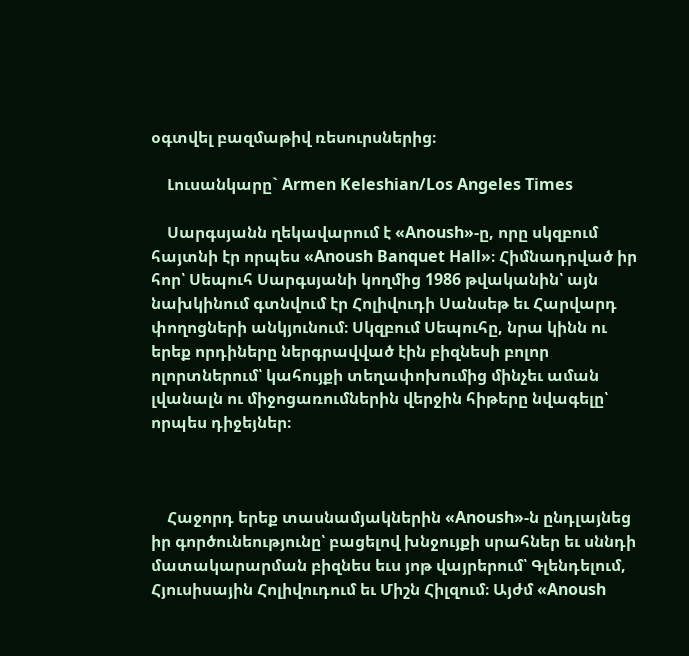օգտվել բազմաթիվ ռեսուրսներից։

    Լուսանկարը` Armen Keleshian/Los Angeles Times

    Սարգսյանն ղեկավարում է «Anoush»-ը, որը սկզբում հայտնի էր որպես «Anoush Banquet Hall»։ Հիմնադրված իր հոր՝ Սեպուհ Սարգսյանի կողմից 1986 թվականին՝ այն նախկինում գտնվում էր Հոլիվուդի Սանսեթ եւ Հարվարդ փողոցների անկյունում։ Սկզբում Սեպուհը, նրա կինն ու երեք որդիները ներգրավված էին բիզնեսի բոլոր ոլորտներում՝ կահույքի տեղափոխումից մինչեւ աման լվանալն ու միջոցառումներին վերջին հիթերը նվագելը՝ որպես դիջեյներ։



    Հաջորդ երեք տասնամյակներին «Anoush»-ն ընդլայնեց իր գործունեությունը՝ բացելով խնջույքի սրահներ եւ սննդի մատակարարման բիզնես եւս յոթ վայրերում՝ Գլենդելում, Հյուսիսային Հոլիվուդում եւ Միշն Հիլզում։ Այժմ «Anoush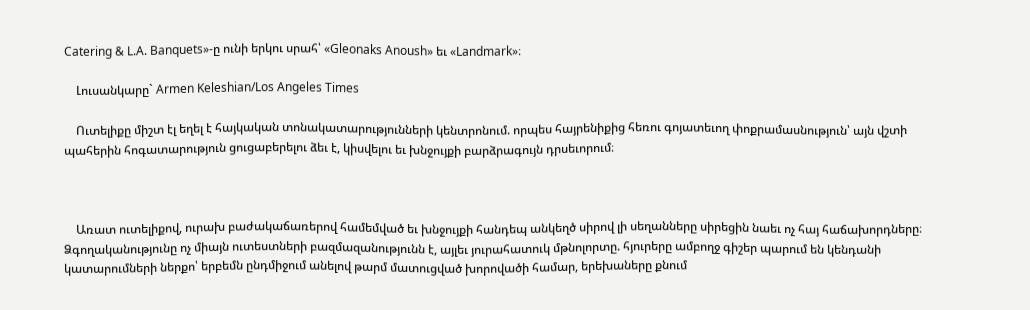Catering & L.A. Banquets»-ը ունի երկու սրահ՝ «Gleonaks Anoush» եւ «Landmark»։

    Լուսանկարը` Armen Keleshian/Los Angeles Times

    Ուտելիքը միշտ էլ եղել է հայկական տոնակատարությունների կենտրոնում. որպես հայրենիքից հեռու գոյատեւող փոքրամասնություն՝ այն վշտի պահերին հոգատարություն ցուցաբերելու ձեւ է, կիսվելու եւ խնջույքի բարձրագույն դրսեւորում։



    Առատ ուտելիքով, ուրախ բաժակաճառերով համեմված եւ խնջույքի հանդեպ անկեղծ սիրով լի սեղանները սիրեցին նաեւ ոչ հայ հաճախորդները։ Ձգողականությունը ոչ միայն ուտեստների բազմազանությունն է, այլեւ յուրահատուկ մթնոլորտը. հյուրերը ամբողջ գիշեր պարում են կենդանի կատարումների ներքո՝ երբեմն ընդմիջում անելով թարմ մատուցված խորովածի համար, երեխաները քնում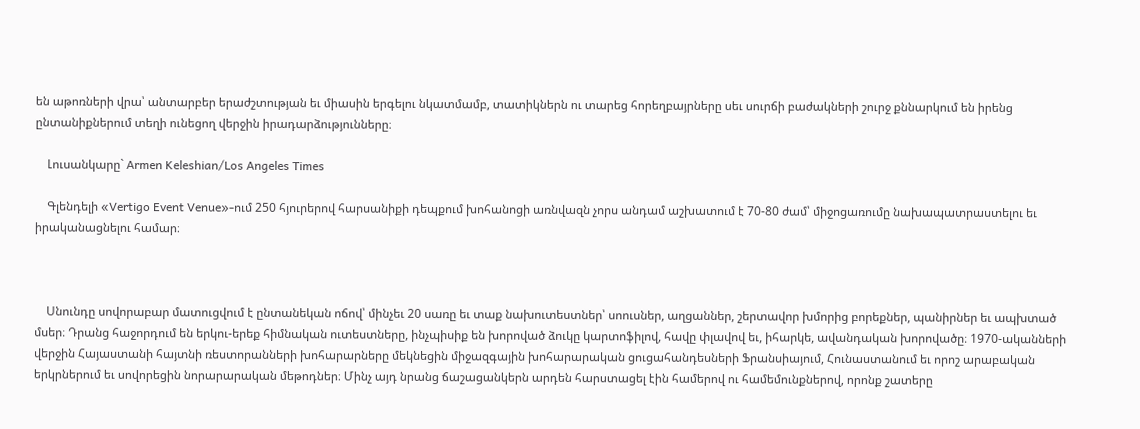են աթոռների վրա՝ անտարբեր երաժշտության եւ միասին երգելու նկատմամբ, տատիկներն ու տարեց հորեղբայրները սեւ սուրճի բաժակների շուրջ քննարկում են իրենց ընտանիքներում տեղի ունեցող վերջին իրադարձությունները։

    Լուսանկարը` Armen Keleshian/Los Angeles Times

    Գլենդելի «Vertigo Event Venue»-ում 250 հյուրերով հարսանիքի դեպքում խոհանոցի առնվազն չորս անդամ աշխատում է 70-80 ժամ՝ միջոցառումը նախապատրաստելու եւ իրականացնելու համար։



    Սնունդը սովորաբար մատուցվում է ընտանեկան ոճով՝ մինչեւ 20 սառը եւ տաք նախուտեստներ՝ սոուսներ, աղցաններ, շերտավոր խմորից բորեքներ, պանիրներ եւ ապխտած մսեր։ Դրանց հաջորդում են երկու-երեք հիմնական ուտեստները, ինչպիսիք են խորոված ձուկը կարտոֆիլով, հավը փլավով եւ, իհարկե, ավանդական խորովածը։ 1970-ականների վերջին Հայաստանի հայտնի ռեստորանների խոհարարները մեկնեցին միջազգային խոհարարական ցուցահանդեսների Ֆրանսիայում, Հունաստանում եւ որոշ արաբական երկրներում եւ սովորեցին նորարարական մեթոդներ։ Մինչ այդ նրանց ճաշացանկերն արդեն հարստացել էին համերով ու համեմունքներով, որոնք շատերը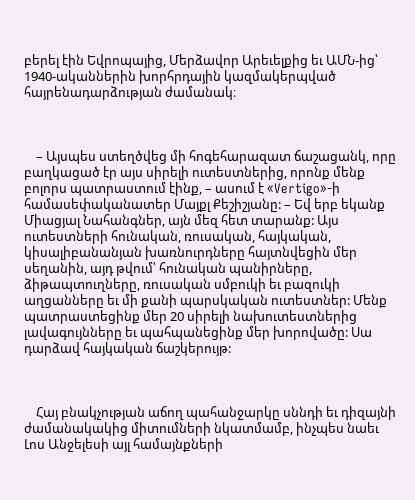բերել էին Եվրոպայից, Մերձավոր Արեւելքից եւ ԱՄՆ-ից՝ 1940-ականներին խորհրդային կազմակերպված հայրենադարձության ժամանակ։



    – Այսպես ստեղծվեց մի հոգեհարազատ ճաշացանկ, որը բաղկացած էր այս սիրելի ուտեստներից, որոնք մենք բոլորս պատրաստում էինք, – ասում է «Vertigo»-ի համասեփականատեր Մայքլ Քեշիշյանը: – Եվ երբ եկանք Միացյալ Նահանգներ, այն մեզ հետ տարանք: Այս ուտեստների հունական, ռուսական, հայկական, կիսալիբանանյան խառնուրդները հայտնվեցին մեր սեղանին, այդ թվում՝ հունական պանիրները, ձիթապտուղները, ռուսական սմբուկի եւ բազուկի աղցանները եւ մի քանի պարսկական ուտեստներ: Մենք պատրաստեցինք մեր 20 սիրելի նախուտեստներից լավագույնները եւ պահպանեցինք մեր խորովածը: Սա դարձավ հայկական ճաշկերույթ:



    Հայ բնակչության աճող պահանջարկը սննդի եւ դիզայնի ժամանակակից միտումների նկատմամբ, ինչպես նաեւ Լոս Անջելեսի այլ համայնքների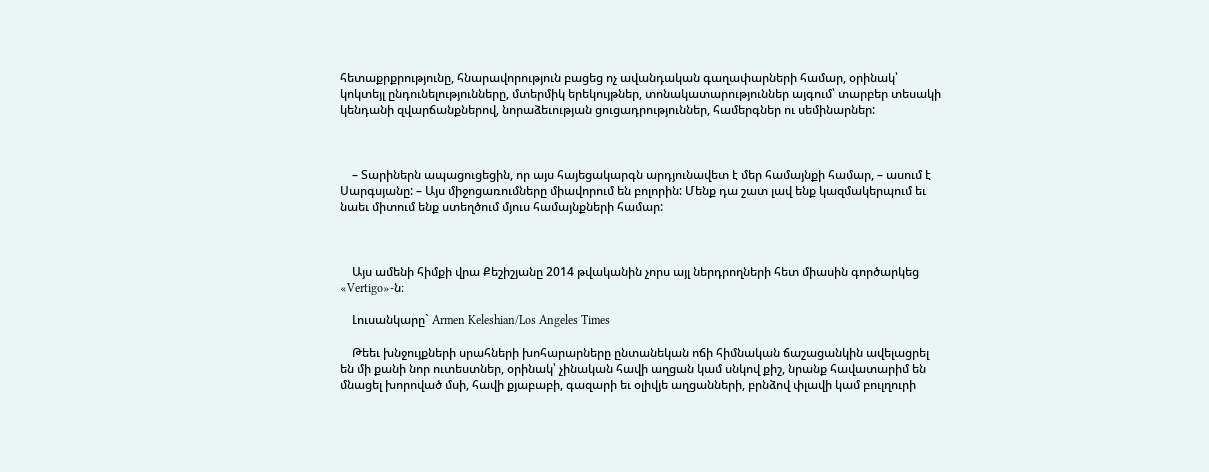հետաքրքրությունը, հնարավորություն բացեց ոչ ավանդական գաղափարների համար, օրինակ՝ կոկտեյլ ընդունելությունները, մտերմիկ երեկույթներ, տոնակատարություններ այգում՝ տարբեր տեսակի կենդանի զվարճանքներով, նորաձեւության ցուցադրություններ, համերգներ ու սեմինարներ:



    – Տարիներն ապացուցեցին, որ այս հայեցակարգն արդյունավետ է մեր համայնքի համար, – ասում է Սարգսյանը: – Այս միջոցառումները միավորում են բոլորին: Մենք դա շատ լավ ենք կազմակերպում եւ նաեւ միտում ենք ստեղծում մյուս համայնքների համար:



    Այս ամենի հիմքի վրա Քեշիշյանը 2014 թվականին չորս այլ ներդրողների հետ միասին գործարկեց «Vertigo»-ն։

    Լուսանկարը` Armen Keleshian/Los Angeles Times

    Թեեւ խնջույքների սրահների խոհարարները ընտանեկան ոճի հիմնական ճաշացանկին ավելացրել են մի քանի նոր ուտեստներ, օրինակ՝ չինական հավի աղցան կամ սնկով քիշ, նրանք հավատարիմ են մնացել խորոված մսի, հավի քյաբաբի, գազարի եւ օլիվյե աղցանների, բրնձով փլավի կամ բուլղուրի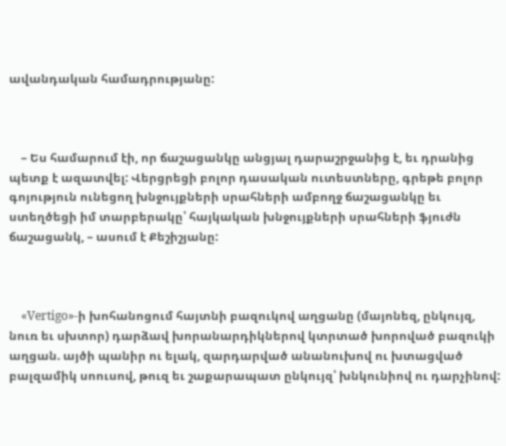ավանդական համադրությանը:



    – Ես համարում էի, որ ճաշացանկը անցյալ դարաշրջանից է, եւ դրանից պետք է ազատվել: Վերցրեցի բոլոր դասական ուտեստները, գրեթե բոլոր գոյություն ունեցող խնջույքների սրահների ամբողջ ճաշացանկը եւ ստեղծեցի իմ տարբերակը՝ հայկական խնջույքների սրահների ֆյուժն ճաշացանկ, – ասում է Քեշիշյանը:



    «Vertigo»-ի խոհանոցում հայտնի բազուկով աղցանը (մայոնեզ, ընկույզ, նուռ եւ սխտոր) դարձավ խորանարդիկներով կտրտած խորոված բազուկի աղցան. այծի պանիր ու ելակ, զարդարված անանուխով ու խտացված բալզամիկ սոուսով, թուզ եւ շաքարապատ ընկույզ՝ խնկունիով ու դարչինով: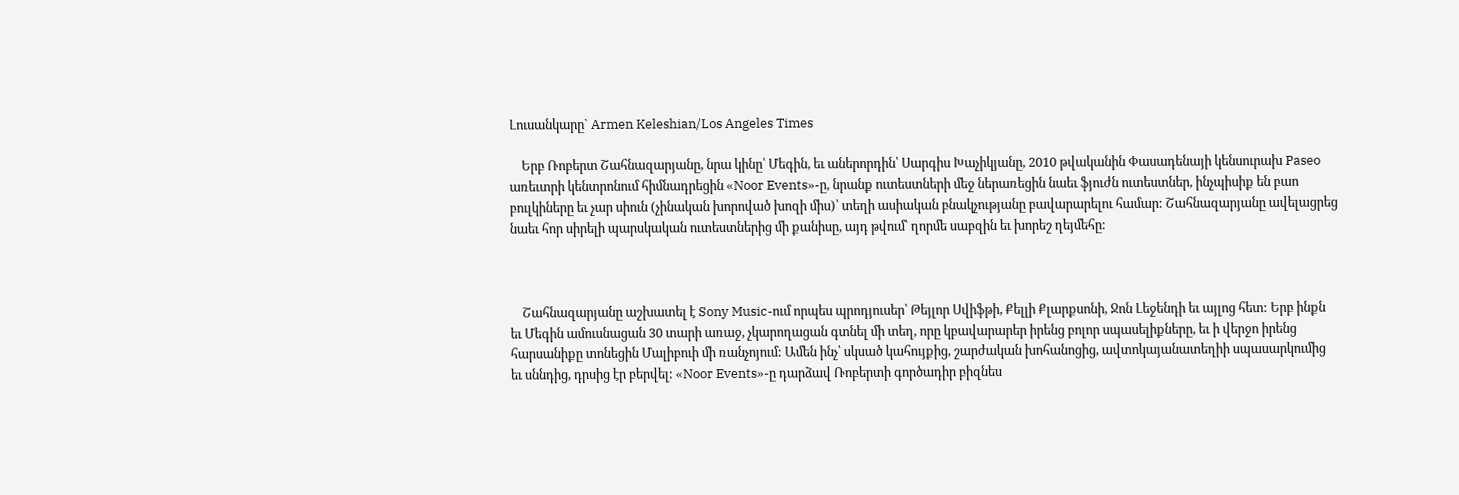Լուսանկարը` Armen Keleshian/Los Angeles Times

    Երբ Ռոբերտ Շահնազարյանը, նրա կինը՝ Մեգին, եւ աներորդին՝ Սարգիս Խաչիկյանը, 2010 թվականին Փասադենայի կենսուրախ Paseo առեւտրի կենտրոնում հիմնադրեցին «Noor Events»-ը, նրանք ուտեստների մեջ ներառեցին նաեւ ֆյուժն ուտեստներ, ինչպիսիք են բաո բուլկիները եւ չար սիուն (չինական խորոված խոզի միս)՝ տեղի ասիական բնակչությանը բավարարելու համար: Շահնազարյանը ավելացրեց նաեւ հոր սիրելի պարսկական ուտեստներից մի քանիսը, այդ թվում՝ ղորմե սաբզին եւ խորեշ ղեյմեհը:



    Շահնազարյանը աշխատել է Sony Music-ում որպես պրոդյուսեր՝ Թեյլոր Սվիֆթի, Քելլի Քլարքսոնի, Ջոն Լեջենդի եւ այլոց հետ: Երբ ինքն եւ Մեգին ամուսնացան 30 տարի առաջ, չկարողացան գտնել մի տեղ, որը կբավարարեր իրենց բոլոր սպասելիքները, եւ ի վերջո իրենց հարսանիքը տոնեցին Մալիբուի մի ռանչոյում: Ամեն ինչ՝ սկսած կահույքից, շարժական խոհանոցից, ավտոկայանատեղիի սպասարկումից եւ սննդից, դրսից էր բերվել: «Noor Events»-ը դարձավ Ռոբերտի գործադիր բիզնես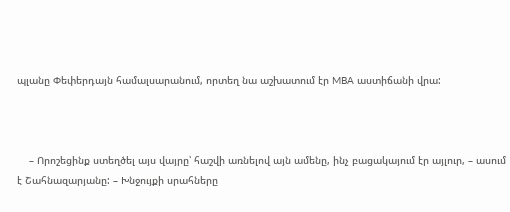պլանը Փեփերդայն համալսարանում, որտեղ նա աշխատում էր MBA աստիճանի վրա:



    – Որոշեցինք ստեղծել այս վայրը՝ հաշվի առնելով այն ամենը, ինչ բացակայում էր այլուր, – ասում է Շահնազարյանը: – Խնջույքի սրահները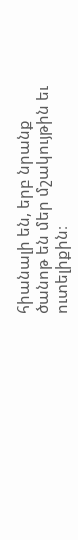հիանալի են, երբ նրանք ծանոթ են մեր մշակույթին եւ ուտելիքին։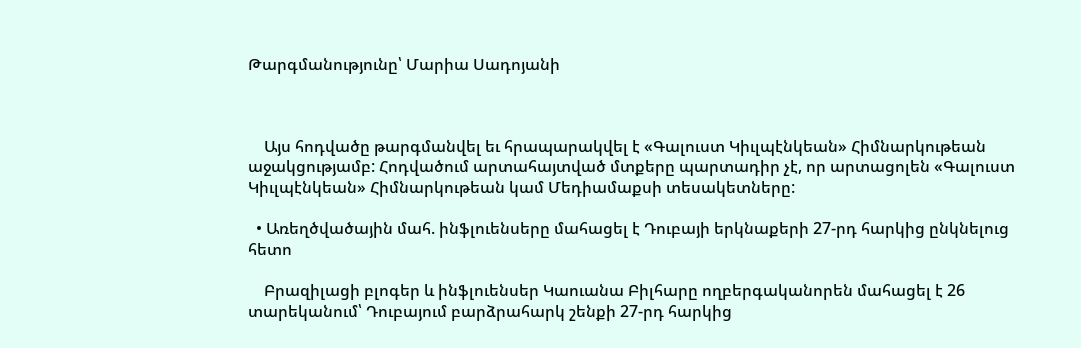Թարգմանությունը՝ Մարիա Սադոյանի



    Այս հոդվածը թարգմանվել եւ հրապարակվել է «Գալուստ Կիւլպէնկեան» Հիմնարկութեան աջակցությամբ: Հոդվածում արտահայտված մտքերը պարտադիր չէ, որ արտացոլեն «Գալուստ Կիւլպէնկեան» Հիմնարկութեան կամ Մեդիամաքսի տեսակետները:

  • Առեղծվածային մահ. ինֆլուենսերը մահացել է Դուբայի երկնաքերի 27-րդ հարկից ընկնելուց հետո

    Բրազիլացի բլոգեր և ինֆլուենսեր Կաուանա Բիլհարը ողբերգականորեն մահացել է 26 տարեկանում՝ Դուբայում բարձրահարկ շենքի 27-րդ հարկից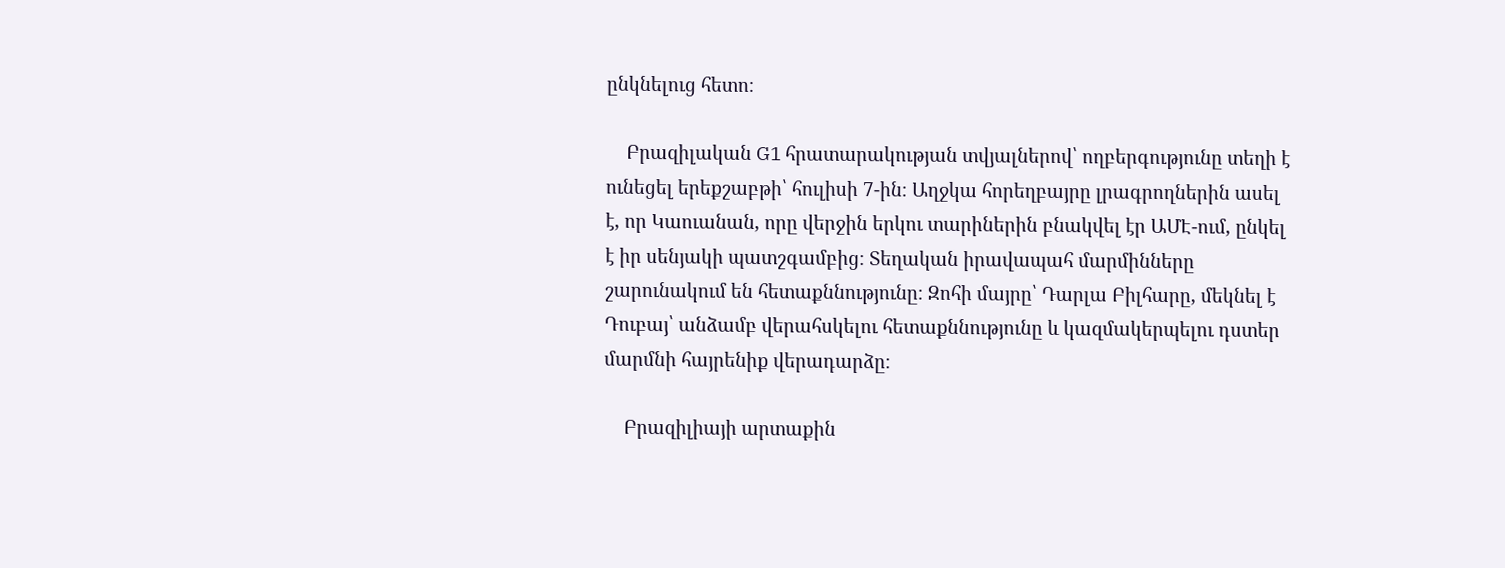ընկնելուց հետո։

    Բրազիլական G1 հրատարակության տվյալներով՝ ողբերգությունը տեղի է ունեցել երեքշաբթի՝ հուլիսի 7-ին։ Աղջկա հորեղբայրը լրագրողներին ասել է, որ Կաուանան, որը վերջին երկու տարիներին բնակվել էր ԱՄԷ-ում, ընկել է իր սենյակի պատշգամբից։ Տեղական իրավապահ մարմինները շարունակում են հետաքննությունը։ Զոհի մայրը՝ Դարլա Բիլհարը, մեկնել է Դուբայ՝ անձամբ վերահսկելու հետաքննությունը և կազմակերպելու դստեր մարմնի հայրենիք վերադարձը։

    Բրազիլիայի արտաքին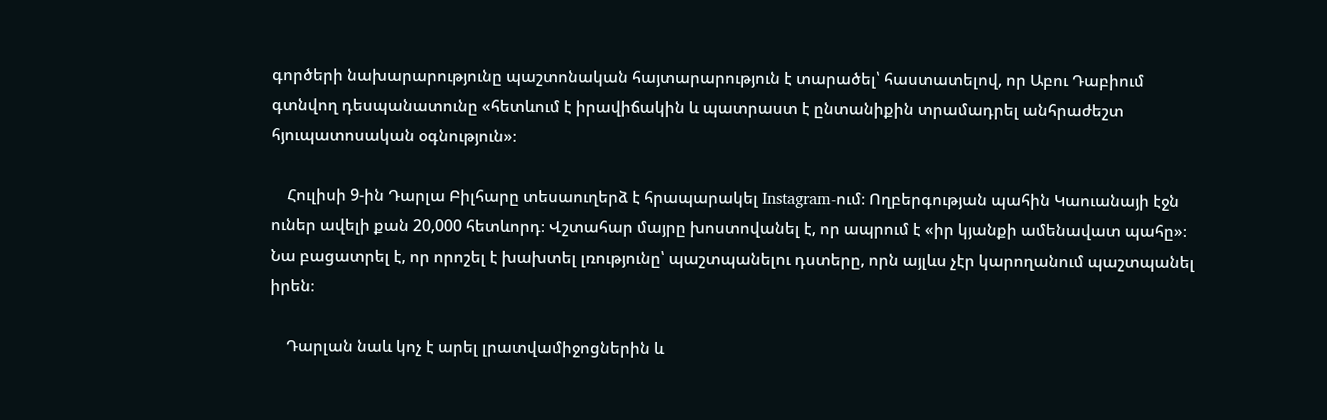գործերի նախարարությունը պաշտոնական հայտարարություն է տարածել՝ հաստատելով, որ Աբու Դաբիում գտնվող դեսպանատունը «հետևում է իրավիճակին և պատրաստ է ընտանիքին տրամադրել անհրաժեշտ հյուպատոսական օգնություն»։

    Հուլիսի 9-ին Դարլա Բիլհարը տեսաուղերձ է հրապարակել Instagram-ում։ Ողբերգության պահին Կաուանայի էջն ուներ ավելի քան 20,000 հետևորդ։ Վշտահար մայրը խոստովանել է, որ ապրում է «իր կյանքի ամենավատ պահը»։ Նա բացատրել է, որ որոշել է խախտել լռությունը՝ պաշտպանելու դստերը, որն այլևս չէր կարողանում պաշտպանել իրեն։

    Դարլան նաև կոչ է արել լրատվամիջոցներին և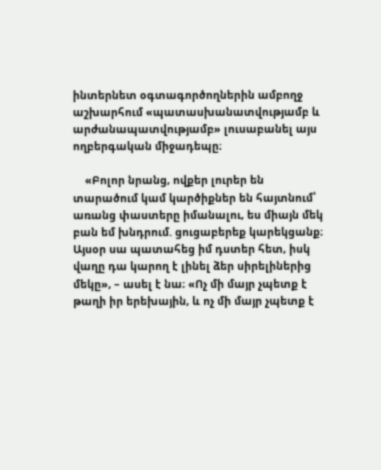ինտերնետ օգտագործողներին ամբողջ աշխարհում «պատասխանատվությամբ և արժանապատվությամբ» լուսաբանել այս ողբերգական միջադեպը։

    «Բոլոր նրանց, ովքեր լուրեր են տարածում կամ կարծիքներ են հայտնում՝ առանց փաստերը իմանալու, ես միայն մեկ բան եմ խնդրում. ցուցաբերեք կարեկցանք։ Այսօր սա պատահեց իմ դստեր հետ, իսկ վաղը դա կարող է լինել ձեր սիրելիներից մեկը», – ասել է նա։ «Ոչ մի մայր չպետք է թաղի իր երեխային, և ոչ մի մայր չպետք է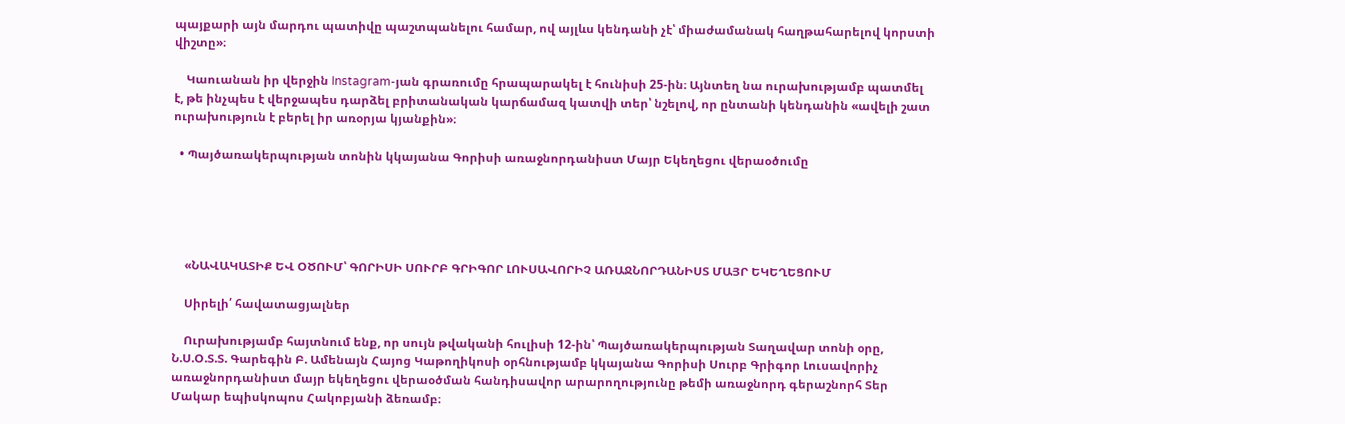պայքարի այն մարդու պատիվը պաշտպանելու համար, ով այլևս կենդանի չէ՝ միաժամանակ հաղթահարելով կորստի վիշտը»։

    Կաուանան իր վերջին Instagram-յան գրառումը հրապարակել է հունիսի 25-ին։ Այնտեղ նա ուրախությամբ պատմել է, թե ինչպես է վերջապես դարձել բրիտանական կարճամազ կատվի տեր՝ նշելով, որ ընտանի կենդանին «ավելի շատ ուրախություն է բերել իր առօրյա կյանքին»։

  • Պայծառակերպության տոնին կկայանա Գորիսի առաջնորդանիստ Մայր Եկեղեցու վերաօծումը





    «ՆԱՎԱԿԱՏԻՔ ԵՎ ՕԾՈՒՄ՝ ԳՈՐԻՍԻ ՍՈՒՐԲ ԳՐԻԳՈՐ ԼՈՒՍԱՎՈՐԻՉ ԱՌԱՋՆՈՐԴԱՆԻՍՏ ՄԱՅՐ ԵԿԵՂԵՑՈՒՄ

    Սիրելի՛ հավատացյալներ

    Ուրախությամբ հայտնում ենք, որ սույն թվականի հուլիսի 12-ին՝ Պայծառակերպության Տաղավար տոնի օրը, Ն.Ս.Օ.Տ.Տ. Գարեգին Բ. Ամենայն Հայոց Կաթողիկոսի օրհնությամբ կկայանա Գորիսի Սուրբ Գրիգոր Լուսավորիչ առաջնորդանիստ մայր եկեղեցու վերաօծման հանդիսավոր արարողությունը թեմի առաջնորդ գերաշնորհ Տեր Մակար եպիսկոպոս Հակոբյանի ձեռամբ։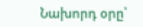Նախորդ օրը՝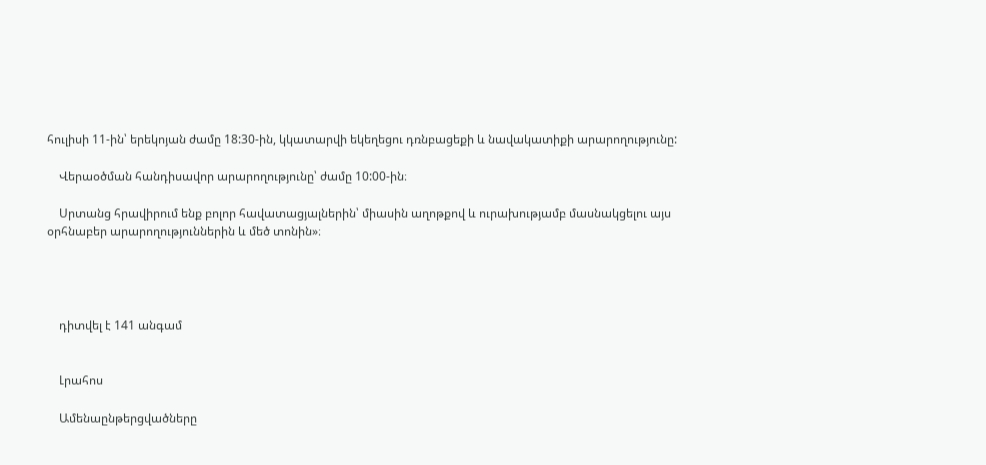հուլիսի 11-ին՝ երեկոյան ժամը 18:30-ին, կկատարվի եկեղեցու դռնբացեքի և նավակատիքի արարողությունը:

    Վերաօծման հանդիսավոր արարողությունը՝ ժամը 10:00-ին։

    Սրտանց հրավիրում ենք բոլոր հավատացյալներին՝ միասին աղոթքով և ուրախությամբ մասնակցելու այս օրհնաբեր արարողություններին և մեծ տոնին»։




    դիտվել է 141 անգամ


    Լրահոս

    Ամենաընթերցվածները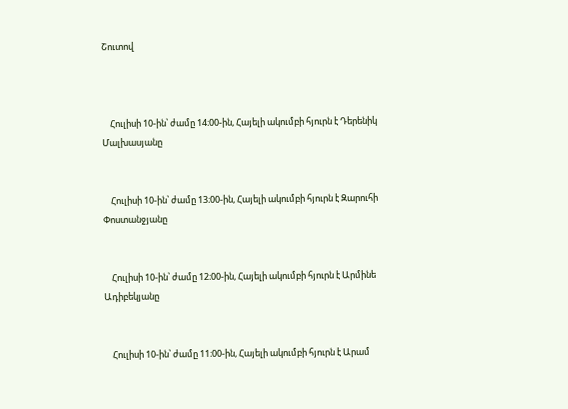Շուտով



    Հուլիսի 10-ին՝ ժամը 14։00-ին, Հայելի ակումբի հյուրն է Դերենիկ Մալխասյանը


    Հուլիսի 10-ին՝ ժամը 13։00-ին, Հայելի ակումբի հյուրն է Զարուհի Փոստանջյանը


    Հուլիսի 10-ին՝ ժամը 12։00-ին, Հայելի ակումբի հյուրն է Արմինե Ադիբեկյանը


    Հուլիսի 10-ին՝ ժամը 11։00-ին, Հայելի ակումբի հյուրն է Արամ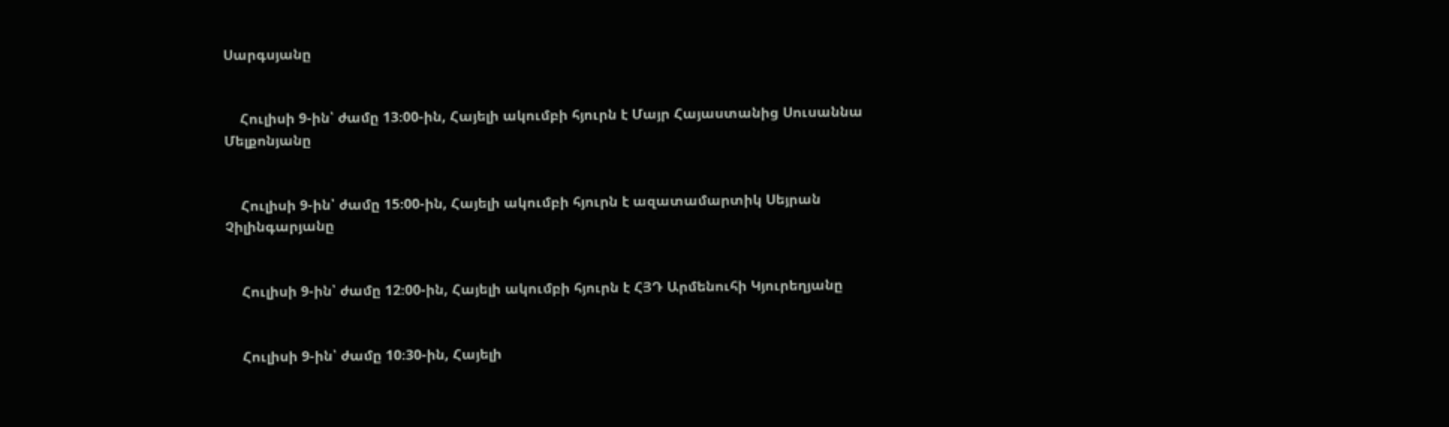Սարգսյանը


    Հուլիսի 9-ին՝ ժամը 13։00-ին, Հայելի ակումբի հյուրն է Մայր Հայաստանից Սուսաննա Մելքոնյանը


    Հուլիսի 9-ին՝ ժամը 15։00-ին, Հայելի ակումբի հյուրն է ազատամարտիկ Սեյրան Չիլինգարյանը


    Հուլիսի 9-ին՝ ժամը 12։00-ին, Հայելի ակումբի հյուրն է ՀՅԴ Արմենուհի Կյուրեղյանը


    Հուլիսի 9-ին՝ ժամը 10։30-ին, Հայելի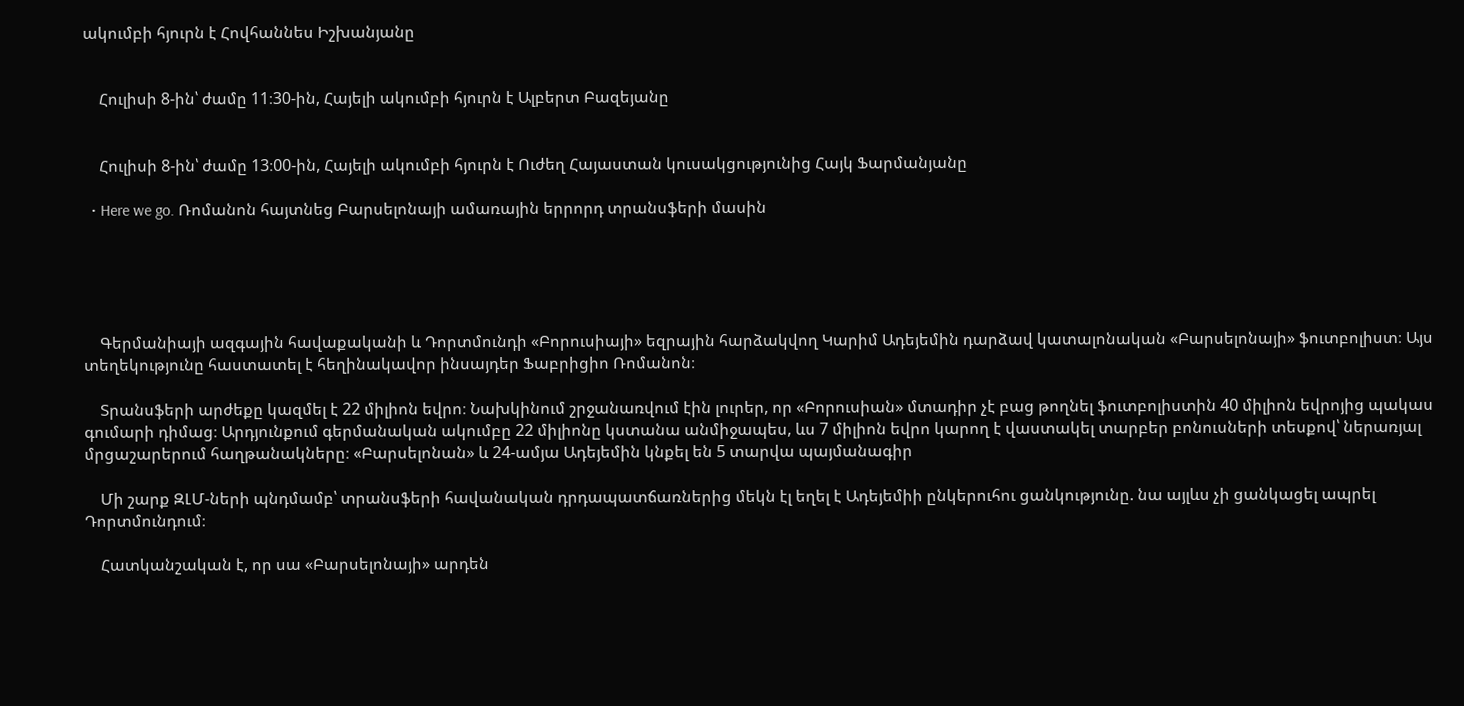ակումբի հյուրն է Հովհաննես Իշխանյանը


    Հուլիսի 8-ին՝ ժամը 11։30-ին, Հայելի ակումբի հյուրն է Ալբերտ Բազեյանը


    Հուլիսի 8-ին՝ ժամը 13։00-ին, Հայելի ակումբի հյուրն է Ուժեղ Հայաստան կուսակցությունից Հայկ Ֆարմանյանը

  • Here we go. Ռոմանոն հայտնեց Բարսելոնայի ամառային երրորդ տրանսֆերի մասին





    Գերմանիայի ազգային հավաքականի և Դորտմունդի «Բորուսիայի» եզրային հարձակվող Կարիմ Ադեյեմին դարձավ կատալոնական «Բարսելոնայի» ֆուտբոլիստ։ Այս տեղեկությունը հաստատել է հեղինակավոր ինսայդեր Ֆաբրիցիո Ռոմանոն։

    Տրանսֆերի արժեքը կազմել է 22 միլիոն եվրո։ Նախկինում շրջանառվում էին լուրեր, որ «Բորուսիան» մտադիր չէ բաց թողնել ֆուտբոլիստին 40 միլիոն եվրոյից պակաս գումարի դիմաց։ Արդյունքում գերմանական ակումբը 22 միլիոնը կստանա անմիջապես, ևս 7 միլիոն եվրո կարող է վաստակել տարբեր բոնուսների տեսքով՝ ներառյալ մրցաշարերում հաղթանակները։ «Բարսելոնան» և 24-ամյա Ադեյեմին կնքել են 5 տարվա պայմանագիր

    Մի շարք ԶԼՄ-ների պնդմամբ՝ տրանսֆերի հավանական դրդապատճառներից մեկն էլ եղել է Ադեյեմիի ընկերուհու ցանկությունը. նա այլևս չի ցանկացել ապրել Դորտմունդում։

    Հատկանշական է, որ սա «Բարսելոնայի» արդեն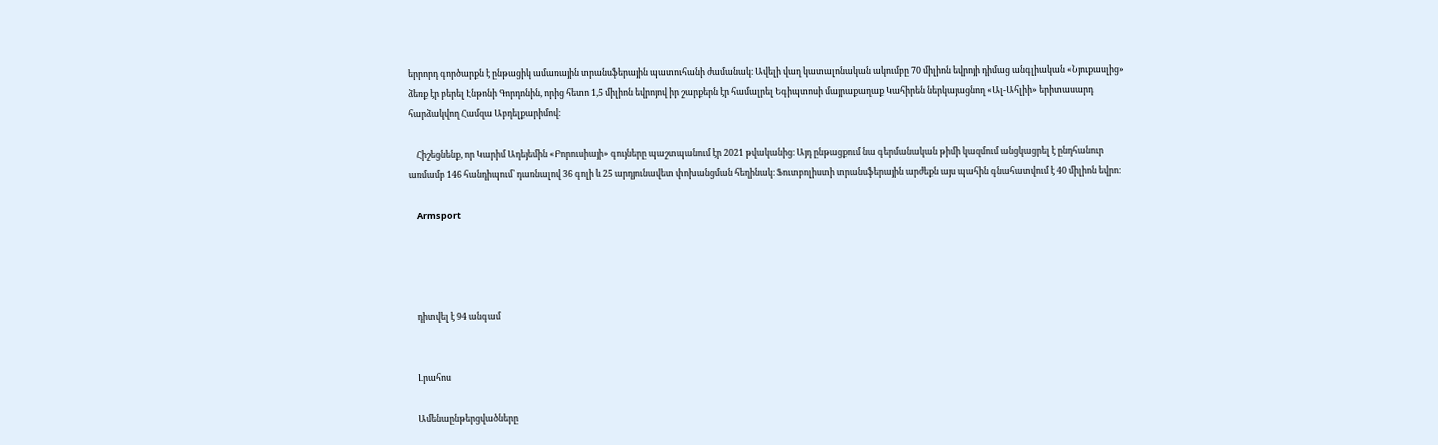երրորդ գործարքն է ընթացիկ ամառային տրանսֆերային պատուհանի ժամանակ։ Ավելի վաղ կատալոնական ակումբը 70 միլիոն եվրոյի դիմաց անգլիական «Նյուքասլից» ձեռք էր բերել Էնթոնի Գորդոնին, որից հետո 1,5 միլիոն եվրոյով իր շարքերն էր համալրել Եգիպտոսի մայրաքաղաք Կահիրեն ներկայացնող «Ալ-Ահլիի» երիտասարդ հարձակվող Համզա Աբդելքարիմով։

    Հիշեցնենք, որ Կարիմ Ադեյեմին «Բորուսիայի» գույները պաշտպանում էր 2021 թվականից։ Այդ ընթացքում նա գերմանական թիմի կազմում անցկացրել է ընդհանուր առմամբ 146 հանդիպում՝ դառնալով 36 գոլի և 25 արդյունավետ փոխանցման հեղինակ։ Ֆուտբոլիստի տրանսֆերային արժեքն այս պահին գնահատվում է 40 միլիոն եվրո։

    Armsport




    դիտվել է 94 անգամ


    Լրահոս

    Ամենաընթերցվածները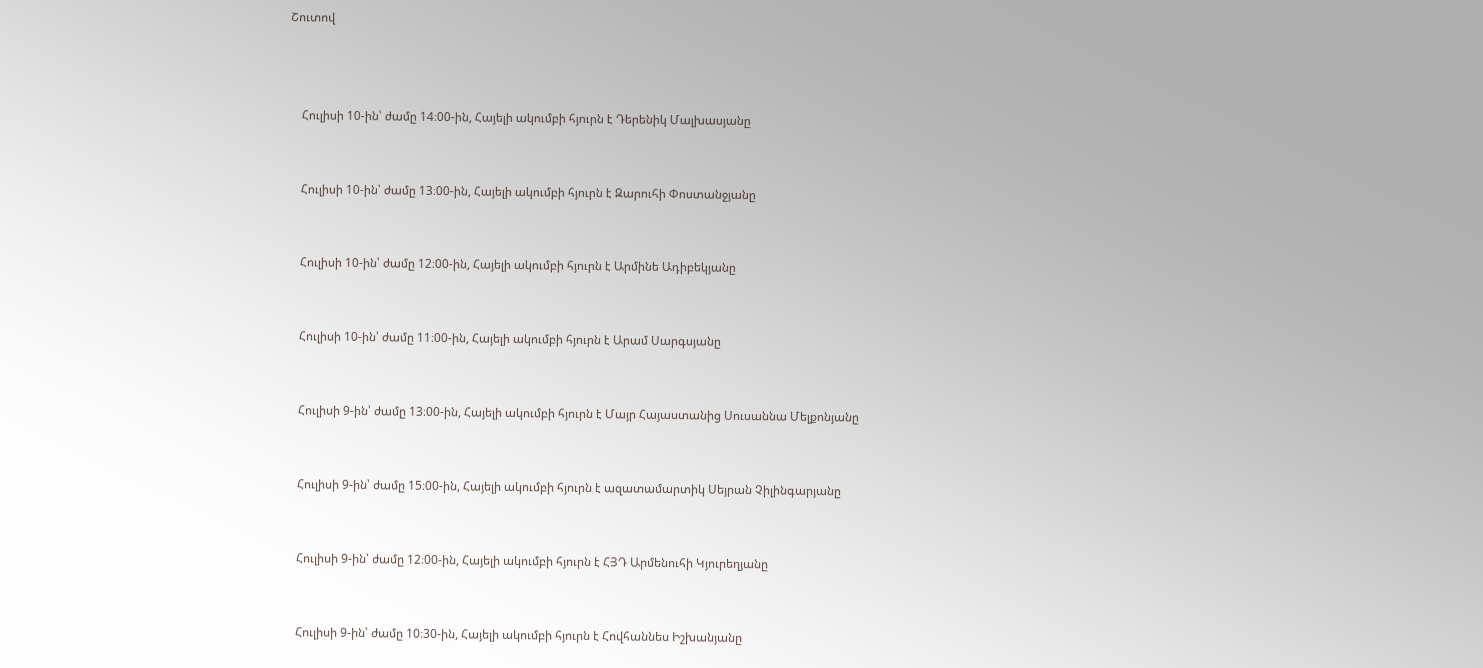Շուտով



    Հուլիսի 10-ին՝ ժամը 14։00-ին, Հայելի ակումբի հյուրն է Դերենիկ Մալխասյանը


    Հուլիսի 10-ին՝ ժամը 13։00-ին, Հայելի ակումբի հյուրն է Զարուհի Փոստանջյանը


    Հուլիսի 10-ին՝ ժամը 12։00-ին, Հայելի ակումբի հյուրն է Արմինե Ադիբեկյանը


    Հուլիսի 10-ին՝ ժամը 11։00-ին, Հայելի ակումբի հյուրն է Արամ Սարգսյանը


    Հուլիսի 9-ին՝ ժամը 13։00-ին, Հայելի ակումբի հյուրն է Մայր Հայաստանից Սուսաննա Մելքոնյանը


    Հուլիսի 9-ին՝ ժամը 15։00-ին, Հայելի ակումբի հյուրն է ազատամարտիկ Սեյրան Չիլինգարյանը


    Հուլիսի 9-ին՝ ժամը 12։00-ին, Հայելի ակումբի հյուրն է ՀՅԴ Արմենուհի Կյուրեղյանը


    Հուլիսի 9-ին՝ ժամը 10։30-ին, Հայելի ակումբի հյուրն է Հովհաննես Իշխանյանը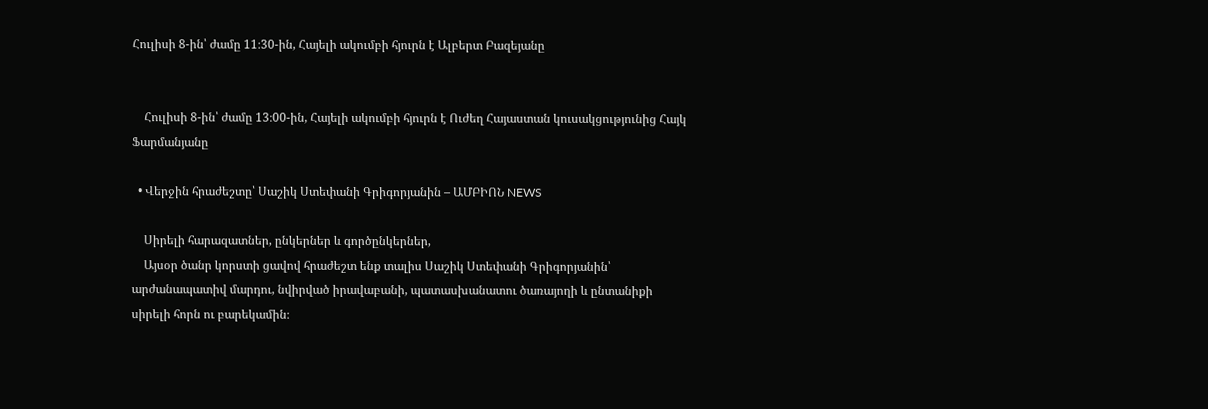Հուլիսի 8-ին՝ ժամը 11։30-ին, Հայելի ակումբի հյուրն է Ալբերտ Բազեյանը


    Հուլիսի 8-ին՝ ժամը 13։00-ին, Հայելի ակումբի հյուրն է Ուժեղ Հայաստան կուսակցությունից Հայկ Ֆարմանյանը

  • Վերջին հրաժեշտը՝ Սաշիկ Ստեփանի Գրիգորյանին – ԱՄԲԻՈՆ NEWS

    Սիրելի հարազատներ, ընկերներ և գործընկերներ,
    Այսօր ծանր կորստի ցավով հրաժեշտ ենք տալիս Սաշիկ Ստեփանի Գրիգորյանին՝ արժանապատիվ մարդու, նվիրված իրավաբանի, պատասխանատու ծառայողի և ընտանիքի սիրելի հորն ու բարեկամին։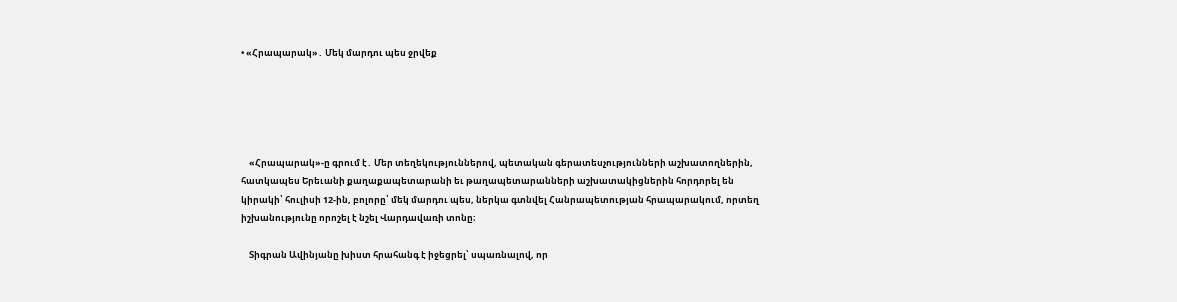• «Հրապարակ»․ Մեկ մարդու պես ջրվեք





    «Հրապարակ»-ը գրում է․ Մեր տեղեկություններով, պետական գերատեսչությունների աշխատողներին, հատկապես Երեւանի քաղաքապետարանի եւ թաղապետարանների աշխատակիցներին հորդորել են կիրակի՝ հուլիսի 12-ին, բոլորը՝ մեկ մարդու պես, ներկա գտնվել Հանրապետության հրապարակում, որտեղ իշխանությունը որոշել է նշել Վարդավառի տոնը։

    Տիգրան Ավինյանը խիստ հրահանգ է իջեցրել՝ սպառնալով, որ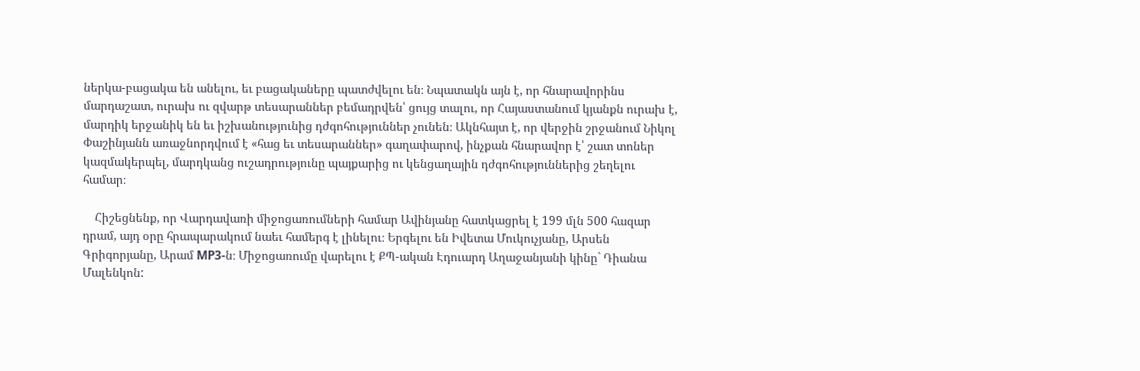ներկա-բացակա են անելու, եւ բացակաները պատժվելու են։ Նպատակն այն է, որ հնարավորինս մարդաշատ, ուրախ ու զվարթ տեսարաններ բեմադրվեն՝ ցույց տալու, որ Հայաստանում կյանքն ուրախ է, մարդիկ երջանիկ են եւ իշխանությունից դժգոհություններ չունեն։ Ակնհայտ է, որ վերջին շրջանում Նիկոլ Փաշինյանն առաջնորդվում է «հաց եւ տեսարաններ» գաղափարով, ինչքան հնարավոր է՝ շատ տոներ կազմակերպել, մարդկանց ուշադրությունը պայքարից ու կենցաղային դժգոհություններից շեղելու համար։

    Հիշեցնենք, որ Վարդավառի միջոցառումների համար Ավինյանը հատկացրել է 199 մլն 500 հազար դրամ, այդ օրը հրապարակում նաեւ համերգ է լինելու։ Երգելու են Իվետա Մուկուչյանը, Արսեն Գրիգորյանը, Արամ MP3-ն։ Միջոցառումը վարելու է ՔՊ-ական Էդուարդ Աղաջանյանի կինը` Դիանա Մալենկոն: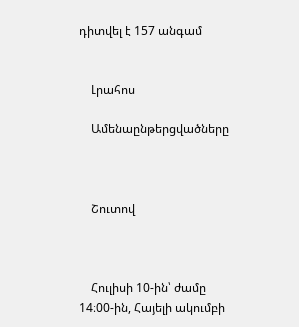դիտվել է 157 անգամ


    Լրահոս

    Ամենաընթերցվածները



    Շուտով



    Հուլիսի 10-ին՝ ժամը 14։00-ին, Հայելի ակումբի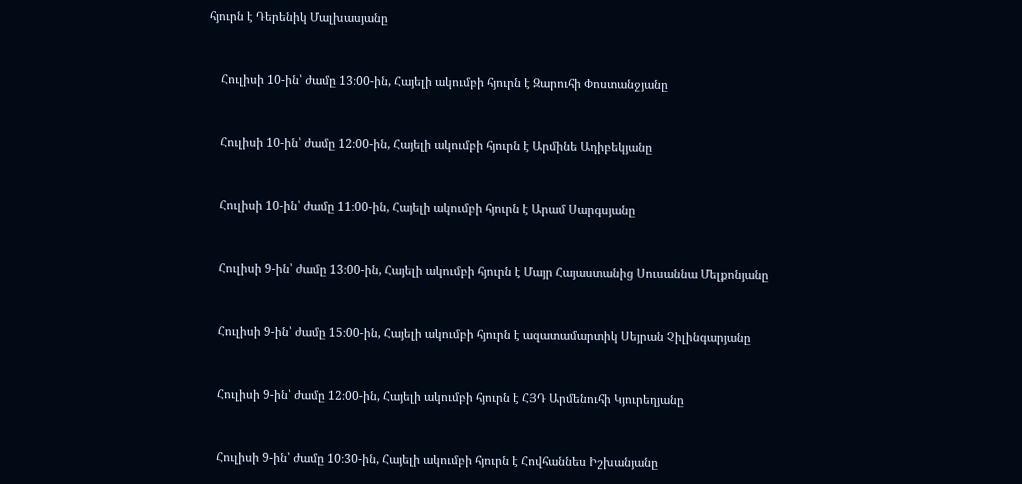հյուրն է Դերենիկ Մալխասյանը


    Հուլիսի 10-ին՝ ժամը 13։00-ին, Հայելի ակումբի հյուրն է Զարուհի Փոստանջյանը


    Հուլիսի 10-ին՝ ժամը 12։00-ին, Հայելի ակումբի հյուրն է Արմինե Ադիբեկյանը


    Հուլիսի 10-ին՝ ժամը 11։00-ին, Հայելի ակումբի հյուրն է Արամ Սարգսյանը


    Հուլիսի 9-ին՝ ժամը 13։00-ին, Հայելի ակումբի հյուրն է Մայր Հայաստանից Սուսաննա Մելքոնյանը


    Հուլիսի 9-ին՝ ժամը 15։00-ին, Հայելի ակումբի հյուրն է ազատամարտիկ Սեյրան Չիլինգարյանը


    Հուլիսի 9-ին՝ ժամը 12։00-ին, Հայելի ակումբի հյուրն է ՀՅԴ Արմենուհի Կյուրեղյանը


    Հուլիսի 9-ին՝ ժամը 10։30-ին, Հայելի ակումբի հյուրն է Հովհաննես Իշխանյանը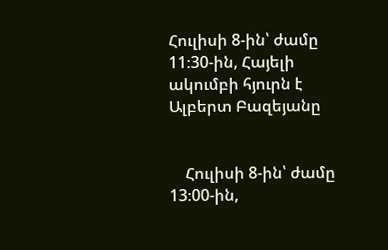Հուլիսի 8-ին՝ ժամը 11։30-ին, Հայելի ակումբի հյուրն է Ալբերտ Բազեյանը


    Հուլիսի 8-ին՝ ժամը 13։00-ին,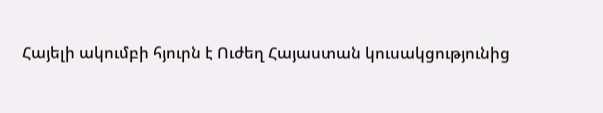Հայելի ակումբի հյուրն է Ուժեղ Հայաստան կուսակցությունից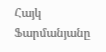Հայկ Ֆարմանյանը